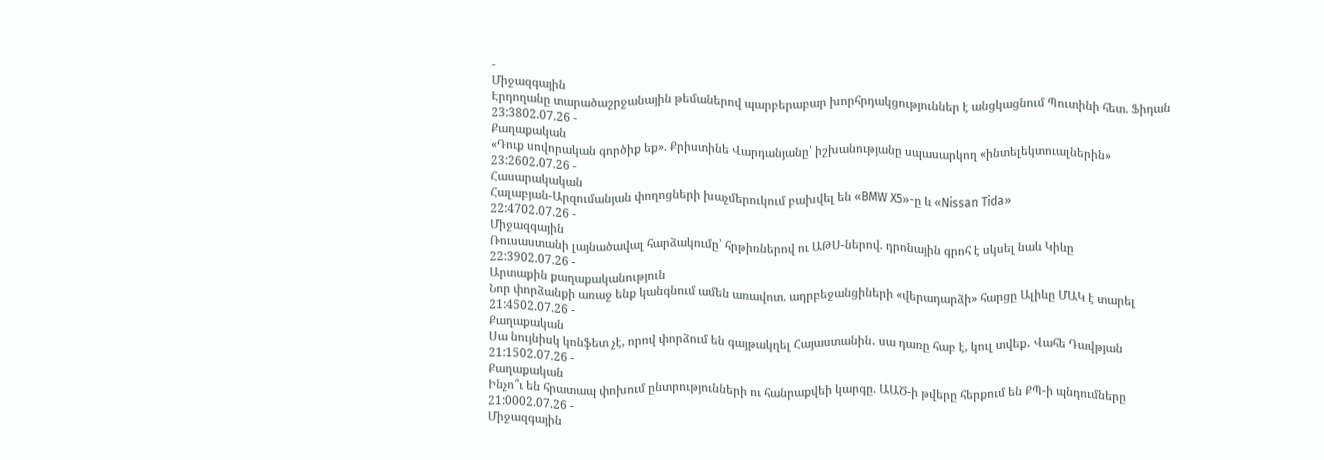-
Միջազգային
Էրդողանը տարածաշրջանային թեմաներով պարբերաբար խորհրդակցություններ է անցկացնում Պուտինի հետ. Ֆիդան
23:3802.07.26 -
Քաղաքական
«Դուք սովորական գործիք եք». Քրիստինե Վարդանյանը՝ իշխանությանը սպասարկող «ինտելեկտուալներին»
23:2602.07.26 -
Հասարակական
Հալաբյան-Արզումանյան փողոցների խաչմերուկում բախվել են «BMW X5»-ը և «Nissan Tida»
22:4702.07.26 -
Միջազգային
Ռուսաստանի լայնածավալ հարձակումը՝ հրթիռներով ու ԱԹՍ-ներով. դրոնային գրոհ է սկսել նաև Կիևը
22:3902.07.26 -
Արտաքին քաղաքականություն
Նոր փորձանքի առաջ ենք կանգնում ամեն առավոտ. ադրբեջանցիների «վերադարձի» հարցը Ալիևը ՄԱԿ է տարել
21:4502.07.26 -
Քաղաքական
Սա նույնիսկ կոնֆետ չէ, որով փորձում են գայթակղել Հայաստանին․ սա դառը հաբ է, կուլ տվեք․ Վահե Դավթյան
21:1502.07.26 -
Քաղաքական
Ինչո՞ւ են հրատապ փոխում ընտրությունների ու հանրաքվեի կարգը. ԱԱԾ-ի թվերը հերքում են ՔՊ-ի պնդումները
21:0002.07.26 -
Միջազգային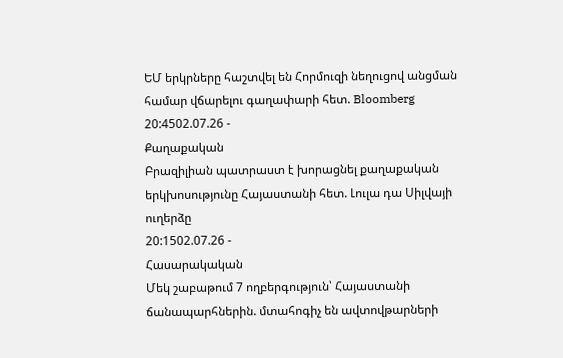ԵՄ երկրները հաշտվել են Հորմուզի նեղուցով անցման համար վճարելու գաղափարի հետ. Bloomberg
20:4502.07.26 -
Քաղաքական
Բրազիլիան պատրաստ է խորացնել քաղաքական երկխոսությունը Հայաստանի հետ. Լուլա դա Սիլվայի ուղերձը
20:1502.07.26 -
Հասարակական
Մեկ շաբաթում 7 ողբերգություն՝ Հայաստանի ճանապարհներին. մտահոգիչ են ավտովթարների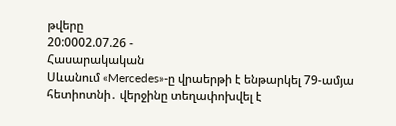թվերը
20:0002.07.26 -
Հասարակական
Սևանում «Mercedes»-ը վրաերթի է ենթարկել 79-ամյա հետիոտնի․ վերջինը տեղափոխվել է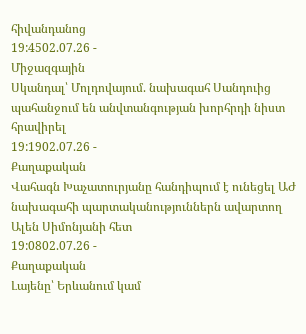հիվանդանոց
19:4502.07.26 -
Միջազգային
Սկանդալ՝ Մոլդովայում. նախագահ Սանդուից պահանջում են անվտանգության խորհրդի նիստ հրավիրել
19:1902.07.26 -
Քաղաքական
Վահագն Խաչատուրյանը հանդիպում է ունեցել ԱԺ նախագահի պարտականություններն ավարտող Ալեն Սիմոնյանի հետ
19:0802.07.26 -
Քաղաքական
Լայենը՝ Երևանում կամ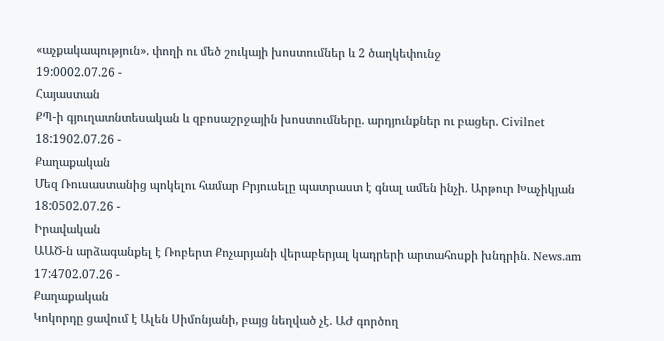«աչքակապություն». փողի ու մեծ շուկայի խոստումներ և 2 ծաղկեփունջ
19:0002.07.26 -
Հայաստան
ՔՊ-ի գյուղատնտեսական և զբոսաշրջային խոստումները. արդյունքներ ու բացեր. Civilnet
18:1902.07.26 -
Քաղաքական
Մեզ Ռուսաստանից պոկելու համար Բրյուսելը պատրաստ է գնալ ամեն ինչի․ Արթուր Խաչիկյան
18:0502.07.26 -
Իրավական
ԱԱԾ-ն արձագանքել է Ռոբերտ Քոչարյանի վերաբերյալ կադրերի արտահոսքի խնդրին․ News.am
17:4702.07.26 -
Քաղաքական
Կոկորդը ցավում է Ալեն Սիմոնյանի, բայց նեղված չէ. ԱԺ գործող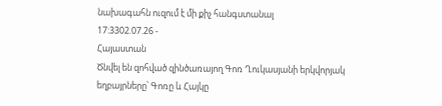նախագահն ուզում է մի քիչ հանգստանալ
17:3302.07.26 -
Հայաստան
Ծնվել են զոհված զինծառայող Գոռ Ղուկասյանի երկվորյակ եղբայրները՝ Գոռը և Հայկը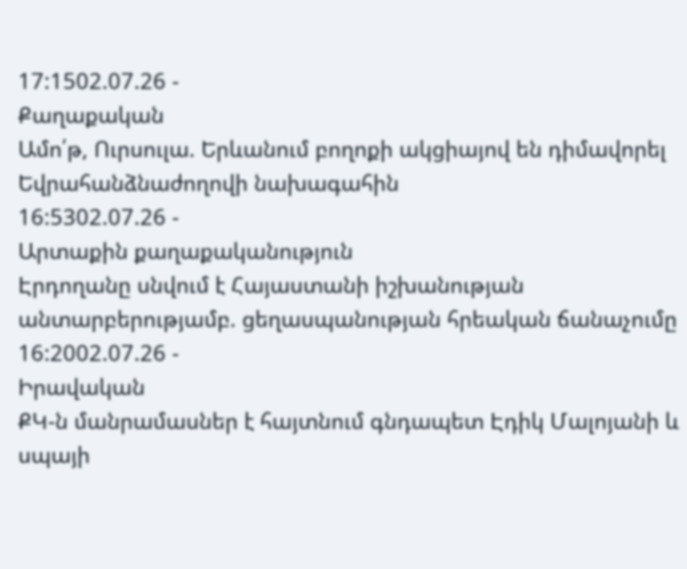17:1502.07.26 -
Քաղաքական
Ամո՛թ, Ուրսուլա. Երևանում բողոքի ակցիայով են դիմավորել Եվրահանձնաժողովի նախագահին
16:5302.07.26 -
Արտաքին քաղաքականություն
Էրդողանը սնվում է Հայաստանի իշխանության անտարբերությամբ. ցեղասպանության հրեական ճանաչումը
16:2002.07.26 -
Իրավական
ՔԿ-ն մանրամասներ է հայտնում գնդապետ Էդիկ Մալոյանի և սպայի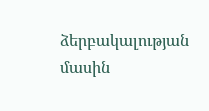ձերբակալության մասին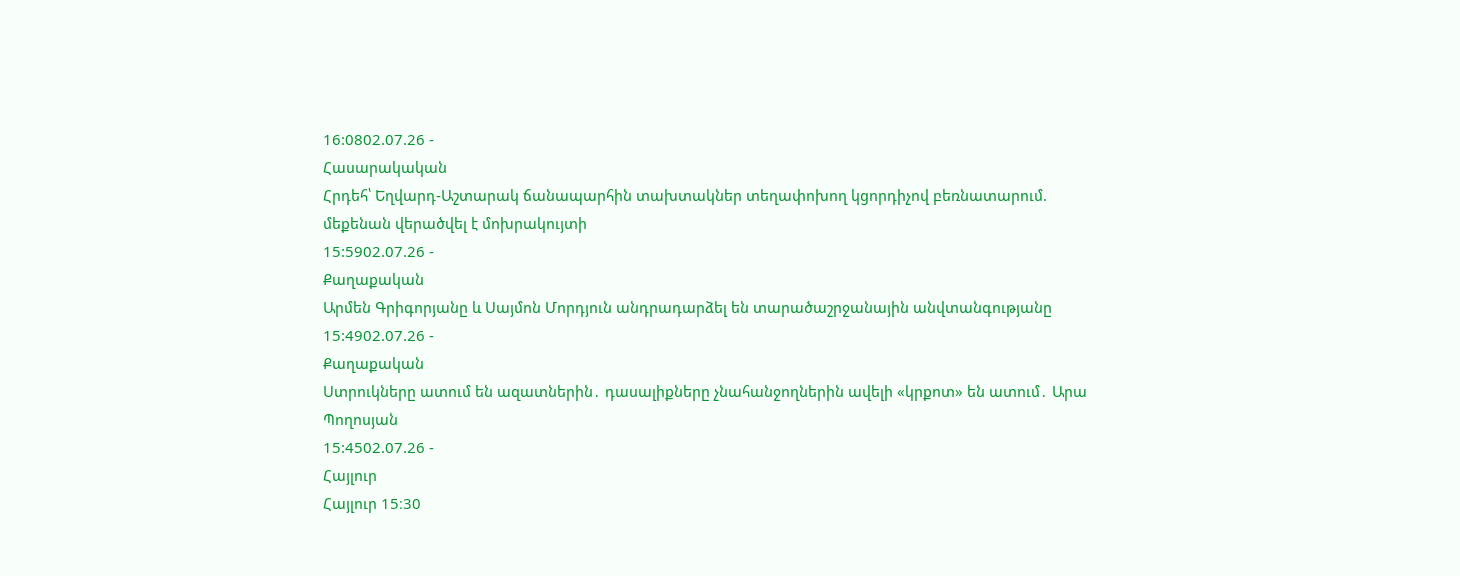16:0802.07.26 -
Հասարակական
Հրդեհ՝ Եղվարդ-Աշտարակ ճանապարհին տախտակներ տեղափոխող կցորդիչով բեռնատարում. մեքենան վերածվել է մոխրակույտի
15:5902.07.26 -
Քաղաքական
Արմեն Գրիգորյանը և Սայմոն Մորդյուն անդրադարձել են տարածաշրջանային անվտանգությանը
15:4902.07.26 -
Քաղաքական
Ստրուկները ատում են ազատներին․ դասալիքները չնահանջողներին ավելի «կրքոտ» են ատում․ Արա Պողոսյան
15:4502.07.26 -
Հայլուր
Հայլուր 15։30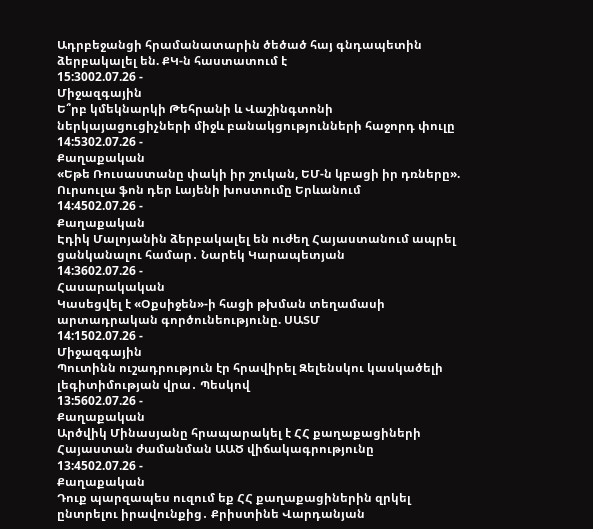Ադրբեջանցի հրամանատարին ծեծած հայ գնդապետին ձերբակալել են. ՔԿ-ն հաստատում է
15:3002.07.26 -
Միջազգային
Ե՞րբ կմեկնարկի Թեհրանի և Վաշինգտոնի ներկայացուցիչների միջև բանակցությունների հաջորդ փուլը
14:5302.07.26 -
Քաղաքական
«Եթե Ռուսաստանը փակի իր շուկան, ԵՄ-ն կբացի իր դռները». Ուրսուլա ֆոն դեր Լայենի խոստումը Երևանում
14:4502.07.26 -
Քաղաքական
Էդիկ Մալոյանին ձերբակալել են ուժեղ Հայաստանում ապրել ցանկանալու համար․ Նարեկ Կարապետյան
14:3602.07.26 -
Հասարակական
Կասեցվել է «Օքսիջեն»-ի հացի թխման տեղամասի արտադրական գործունեությունը. ՍԱՏՄ
14:1502.07.26 -
Միջազգային
Պուտինն ուշադրություն էր հրավիրել Զելենսկու կասկածելի լեգիտիմության վրա․ Պեսկով
13:5602.07.26 -
Քաղաքական
Արծվիկ Մինասյանը հրապարակել է ՀՀ քաղաքացիների Հայաստան ժամանման ԱԱԾ վիճակագրությունը
13:4502.07.26 -
Քաղաքական
Դուք պարզապես ուզում եք ՀՀ քաղաքացիներին զրկել ընտրելու իրավունքից․ Քրիստինե Վարդանյան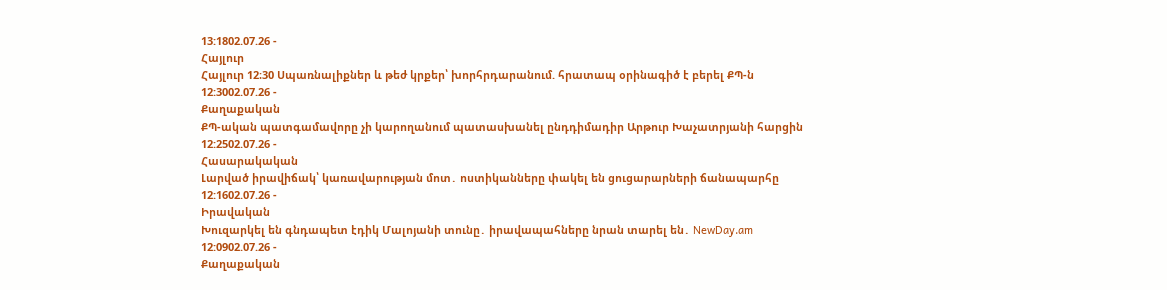13:1802.07.26 -
Հայլուր
Հայլուր 12։30 Սպառնալիքներ և թեժ կրքեր՝ խորհրդարանում. հրատապ օրինագիծ է բերել ՔՊ-ն
12:3002.07.26 -
Քաղաքական
ՔՊ-ական պատգամավորը չի կարողանում պատասխանել ընդդիմադիր Արթուր Խաչատրյանի հարցին
12:2502.07.26 -
Հասարակական
Լարված իրավիճակ՝ կառավարության մոտ․ ոստիկանները փակել են ցուցարարների ճանապարհը
12:1602.07.26 -
Իրավական
Խուզարկել են գնդապետ էդիկ Մալոյանի տունը․ իրավապահները նրան տարել են․ NewDay.am
12:0902.07.26 -
Քաղաքական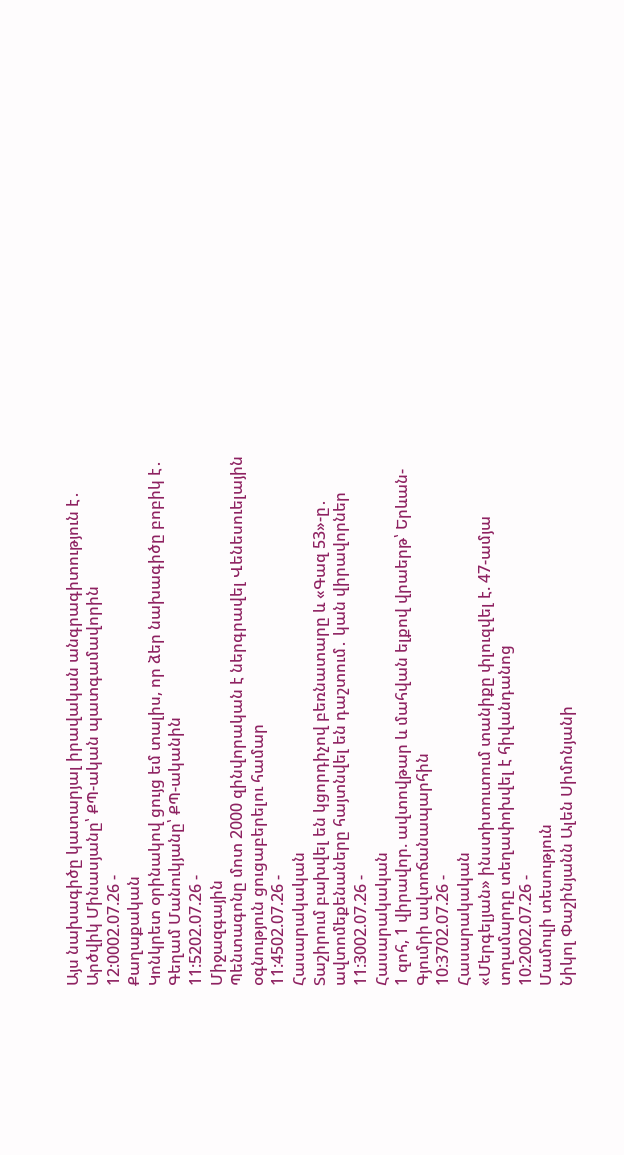Այս նախագիծը կատարյալ իրավական անգրագիտություն է․ Արծվիկ Մինասյանը՝ ՔՊ-ական պատգամավորին
12:0002.07.26 -
Քաղաքական
Կոնկրետ օրինակով ցույց եմ տալիս, որ ձեր նախագիծը բոբիկ է․ Գեղամ Մանուկյանը՝ ՔՊ-ականին
11:5202.07.26 -
Միջազգային
Պենտագոնը մոտ 2000 զինվորական է ներգրավել Վենեսուելային օգնություն ցուցաբերելու համար
11:4502.07.26 -
Հասարակական
Տաշիրում բախվել են կցորդիչով բեռնատարը և «Գազ 53»-ը․ ավտոմեքենաները հայտնվել են դաշտում․ կան վիրավորներ
11:3002.07.26 -
Հասարակական
1 զոհ, 1 վիրավոր. ավտովթար և մահվան ելքով վրաերթ՝ Երևան-Գյումրի ավտոճանապարհին
10:3702.07.26 -
Հասարակական
«Մերգելյան» ինստիտուտում տանիքը փլուզվել է. 47-ամյա տղամարդը տեղափոխվել է հիվանդանոց
10:2002.07.26 -
Մամուլի տեսություն
Նիկոլ Փաշինյանն Ալեն Սիմոնյանի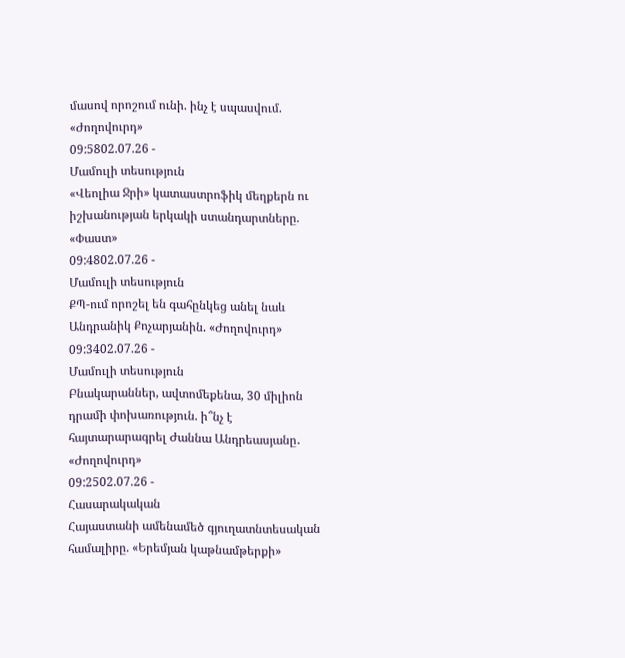մասով որոշում ունի. ինչ է սպասվում. «Ժողովուրդ»
09:5802.07.26 -
Մամուլի տեսություն
«Վեոլիա Ջրի» կատաստրոֆիկ մեղքերն ու իշխանության երկակի ստանդարտները. «Փաստ»
09:4802.07.26 -
Մամուլի տեսություն
ՔՊ-ում որոշել են գահընկեց անել նաև Անդրանիկ Քոչարյանին. «Ժողովուրդ»
09:3402.07.26 -
Մամուլի տեսություն
Բնակարաններ, ավտոմեքենա, 30 միլիոն դրամի փոխառություն. ի՞նչ է հայտարարագրել Ժաննա Անդրեասյանը․ «Ժողովուրդ»
09:2502.07.26 -
Հասարակական
Հայաստանի ամենամեծ գյուղատնտեսական համալիրը. «Երեմյան կաթնամթերքի»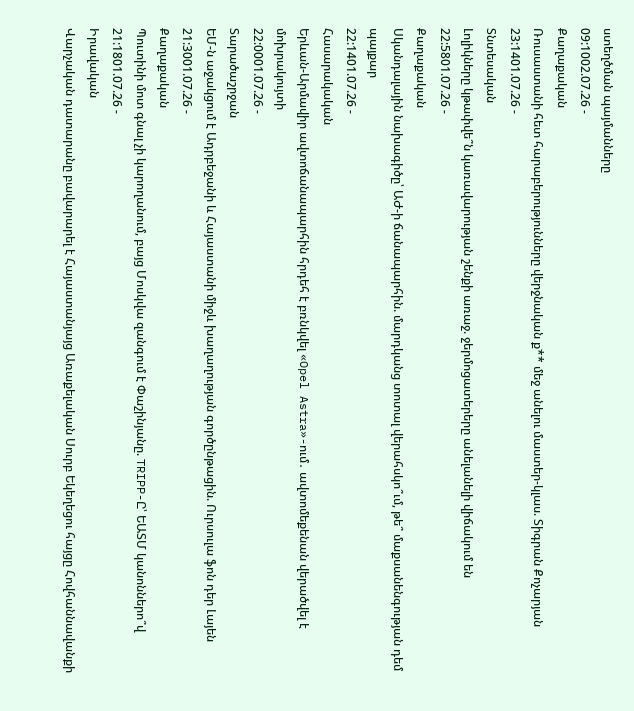ստեղծման պայմանները
09:1002.07.26 -
Քաղաքական
Ռուսաստանի հետ հարաբերությունները վերջնական ք** մեջ անելու մաստեր-կլաս. Տիգրան Քոչարյան
23:1401.07.26 -
Տնտեսական
Լոլիկները կթափվե՞ն կառավարության շենքի առաջ. ջերմոցատերերը անելանելի վիճակում են
22:5801.07.26 -
Քաղաքական
Սկանդալային նախագիծը՝ ԱԺ-ի ճանապարհին. մարդկանց տոտալ վերահսկո՞ւմ, թե՞ մաքսանենգության դեմ պայքար
22:1401.07.26 -
Հասարակական
Երևան-Արմավիր ավտոճանապարհին հրդեհ է բռնկվել «Opel Astra»-ում․ ավտոմեքենան վերածվել է մոխրակույտի
22:0001.07.26 -
Տարածաշրջան
ԵՄ-ն աջակցում է Ադրբեջանի և Հայաստանի միջև խաղաղության գործընթացին. Ուրսուլա ֆոն դեր Լայեն
21:3001.07.26 -
Քաղաքական
Պուտինի մոտ գնալ չի կարողանում, բայց Մոսկվա զանգում է Փաշինյանը. TRIPP-Ը՝ ԵԱՏՄ կանոններո՞վ
21:1801.07.26 -
Իրավական
Վարչական դատարանը բավարարել է Հայաստանյայց Առաքելական Սուրբ Եկեղեցու հայցը Հովհաննավանքի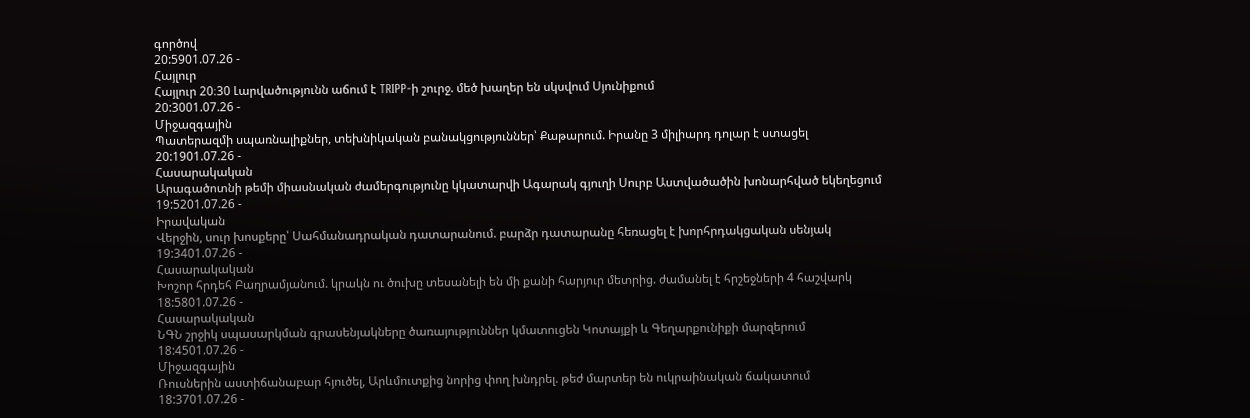գործով
20:5901.07.26 -
Հայլուր
Հայլուր 20։30 Լարվածությունն աճում է TRIPP-ի շուրջ. մեծ խաղեր են սկսվում Սյունիքում
20:3001.07.26 -
Միջազգային
Պատերազմի սպառնալիքներ, տեխնիկական բանակցություններ՝ Քաթարում. Իրանը 3 միլիարդ դոլար է ստացել
20:1901.07.26 -
Հասարակական
Արագածոտնի թեմի միասնական ժամերգությունը կկատարվի Ագարակ գյուղի Սուրբ Աստվածածին խոնարհված եկեղեցում
19:5201.07.26 -
Իրավական
Վերջին, սուր խոսքերը՝ Սահմանադրական դատարանում. բարձր դատարանը հեռացել է խորհրդակցական սենյակ
19:3401.07.26 -
Հասարակական
Խոշոր հրդեհ Բաղրամյանում. կրակն ու ծուխը տեսանելի են մի քանի հարյուր մետրից. ժամանել է հրշեջների 4 հաշվարկ
18:5801.07.26 -
Հասարակական
ՆԳՆ շրջիկ սպասարկման գրասենյակները ծառայություններ կմատուցեն Կոտայքի և Գեղարքունիքի մարզերում
18:4501.07.26 -
Միջազգային
Ռուսներին աստիճանաբար հյուծել, Արևմուտքից նորից փող խնդրել. թեժ մարտեր են ուկրաինական ճակատում
18:3701.07.26 -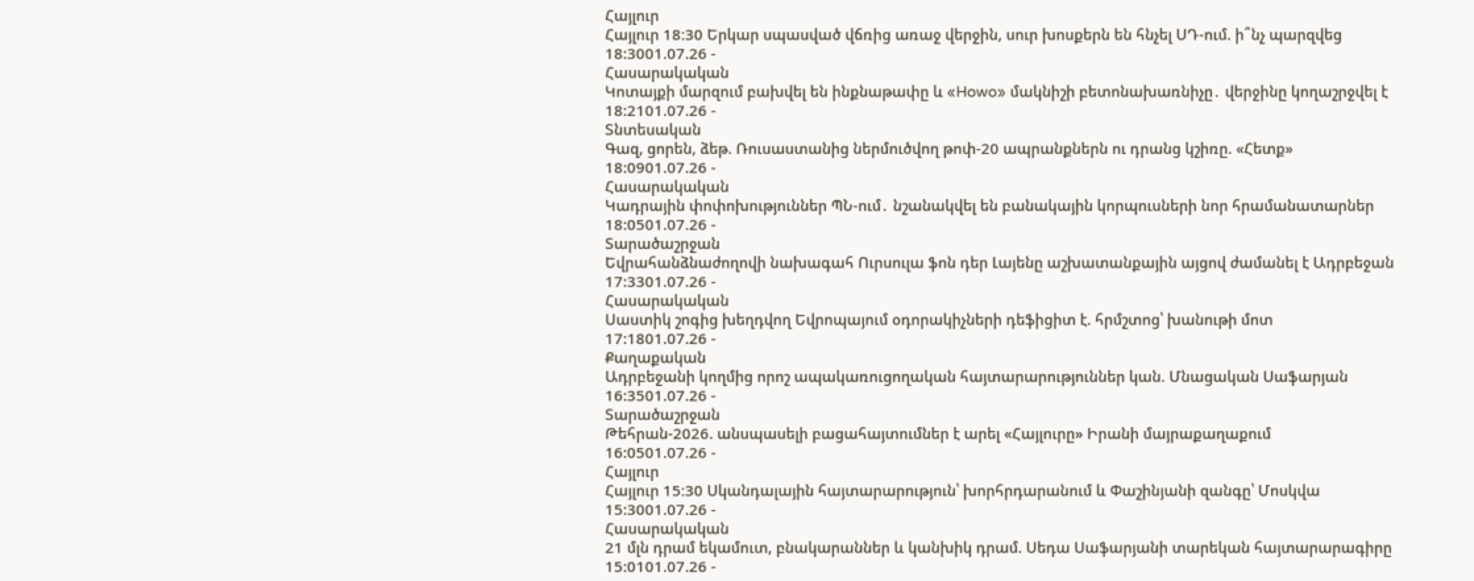Հայլուր
Հայլուր 18։30 Երկար սպասված վճռից առաջ վերջին, սուր խոսքերն են հնչել ՍԴ-ում. ի՞նչ պարզվեց
18:3001.07.26 -
Հասարակական
Կոտայքի մարզում բախվել են ինքնաթափը և «Howo» մակնիշի բետոնախառնիչը․ վերջինը կողաշրջվել է
18:2101.07.26 -
Տնտեսական
Գազ, ցորեն, ձեթ. Ռուսաստանից ներմուծվող թոփ-20 ապրանքներն ու դրանց կշիռը. «Հետք»
18:0901.07.26 -
Հասարակական
Կադրային փոփոխություններ ՊՆ-ում․ նշանակվել են բանակային կորպուսների նոր հրամանատարներ
18:0501.07.26 -
Տարածաշրջան
Եվրահանձնաժողովի նախագահ Ուրսուլա ֆոն դեր Լայենը աշխատանքային այցով ժամանել է Ադրբեջան
17:3301.07.26 -
Հասարակական
Սաստիկ շոգից խեղդվող Եվրոպայում օդորակիչների դեֆիցիտ է. հրմշտոց՝ խանութի մոտ
17:1801.07.26 -
Քաղաքական
Ադրբեջանի կողմից որոշ ապակառուցողական հայտարարություններ կան. Մնացական Սաֆարյան
16:3501.07.26 -
Տարածաշրջան
Թեհրան-2026. անսպասելի բացահայտումներ է արել «Հայլուրը» Իրանի մայրաքաղաքում
16:0501.07.26 -
Հայլուր
Հայլուր 15։30 Սկանդալային հայտարարություն՝ խորհրդարանում և Փաշինյանի զանգը՝ Մոսկվա
15:3001.07.26 -
Հասարակական
21 մլն դրամ եկամուտ, բնակարաններ և կանխիկ դրամ. Սեդա Սաֆարյանի տարեկան հայտարարագիրը
15:0101.07.26 -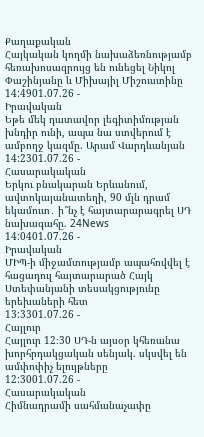Քաղաքական
Հայկական կողմի նախաձեռնությամբ հեռախոսազրույց են ունեցել Նիկոլ Փաշինյանը և Միխայիլ Միշուստինը
14:4901.07.26 -
Իրավական
Եթե մեկ դատավոր լեգիտիմության խնդիր ունի, ապա նա ստվերում է ամբողջ կազմը. Արամ Վարդևանյան
14:2301.07.26 -
Հասարակական
Երկու բնակարան Երևանում, ավտոկայանատեղի, 90 մլն դրամ եկամուտ․ ի՞նչ է հայտարարագրել ՍԴ նախագահը. 24News
14:0401.07.26 -
Իրավական
ՄԻՊ-ի միջամտությամբ ապահովվել է հացադուլ հայտարարած Հայկ Ստեփանյանի տեսակցությունը երեխաների հետ
13:3301.07.26 -
Հայլուր
Հայլուր 12։30 ՍԴ-ն այսօր կհեռանա խորհրդակցական սենյակ. սկսվել են ամփոփիչ ելույթները
12:3001.07.26 -
Հասարակական
Հիմնադրամի սահմանաչափը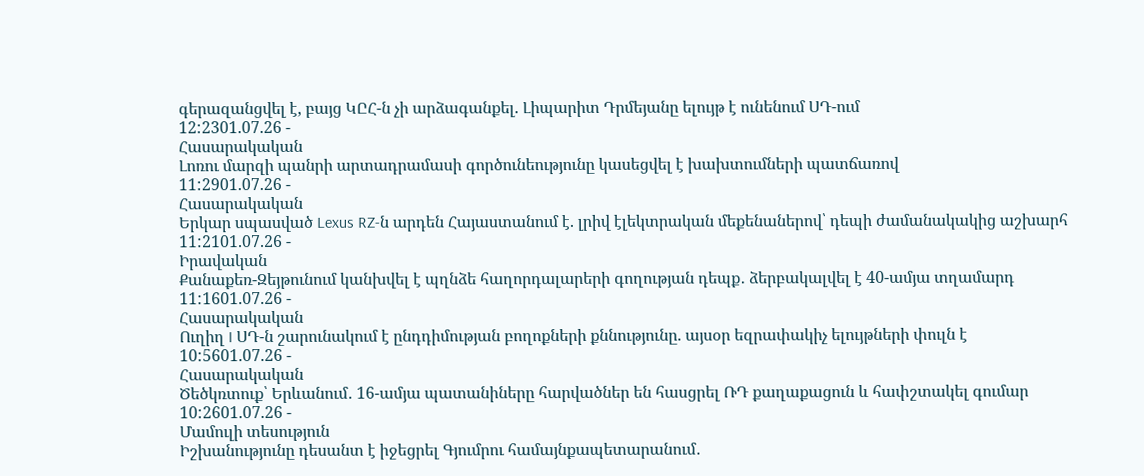գերազանցվել է, բայց ԿԸՀ-ն չի արձագանքել. Լիպարիտ Դրմեյանը ելույթ է ունենում ՍԴ-ում
12:2301.07.26 -
Հասարակական
Լոռու մարզի պանրի արտադրամասի գործունեությունը կասեցվել է խախտումների պատճառով
11:2901.07.26 -
Հասարակական
Երկար սպասված Lexus RZ-ն արդեն Հայաստանում է. լրիվ էլեկտրական մեքենաներով՝ դեպի ժամանակակից աշխարհ
11:2101.07.26 -
Իրավական
Քանաքեռ-Զեյթունում կանխվել է պղնձե հաղորդալարերի գողության դեպք․ ձերբակալվել է 40-ամյա տղամարդ
11:1601.07.26 -
Հասարակական
Ուղիղ I ՍԴ-ն շարունակում է ընդդիմության բողոքների քննությունը. այսօր եզրափակիչ ելույթների փուլն է
10:5601.07.26 -
Հասարակական
Ծեծկռտուք՝ Երևանում․ 16-ամյա պատանիները հարվածներ են հասցրել ՌԴ քաղաքացուն և հափշտակել գումար
10:2601.07.26 -
Մամուլի տեսություն
Իշխանությունը դեսանտ է իջեցրել Գյումրու համայնքապետարանում․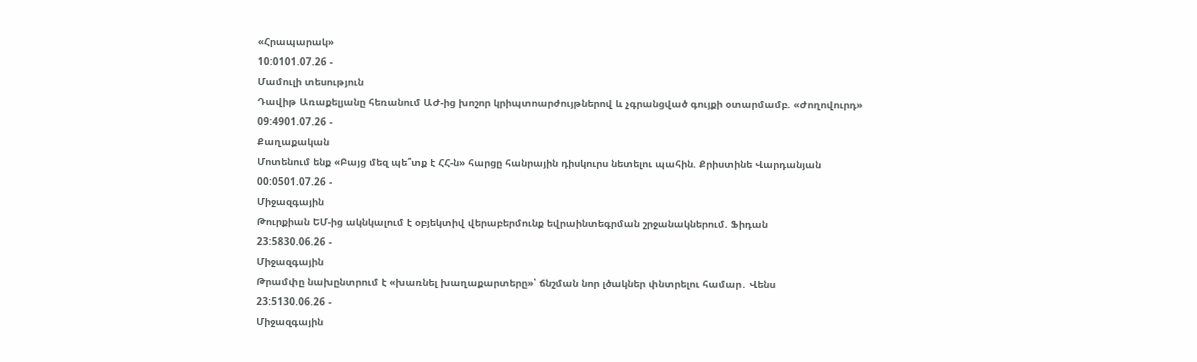«Հրապարակ»
10:0101.07.26 -
Մամուլի տեսություն
Դավիթ Առաքելյանը հեռանում ԱԺ-ից խոշոր կրիպտոարժույթներով և չգրանցված գույքի օտարմամբ. «Ժողովուրդ»
09:4901.07.26 -
Քաղաքական
Մոտենում ենք «Բայց մեզ պե՞տք է ՀՀ-ն» հարցը հանրային դիսկուրս նետելու պահին. Քրիստինե Վարդանյան
00:0501.07.26 -
Միջազգային
Թուրքիան ԵՄ-ից ակնկալում է օբյեկտիվ վերաբերմունք եվրաինտեգրման շրջանակներում. Ֆիդան
23:5830.06.26 -
Միջազգային
Թրամփը նախընտրում է «խառնել խաղաքարտերը»՝ ճնշման նոր լծակներ փնտրելու համար․ Վենս
23:5130.06.26 -
Միջազգային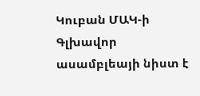Կուբան ՄԱԿ-ի Գլխավոր ասամբլեայի նիստ է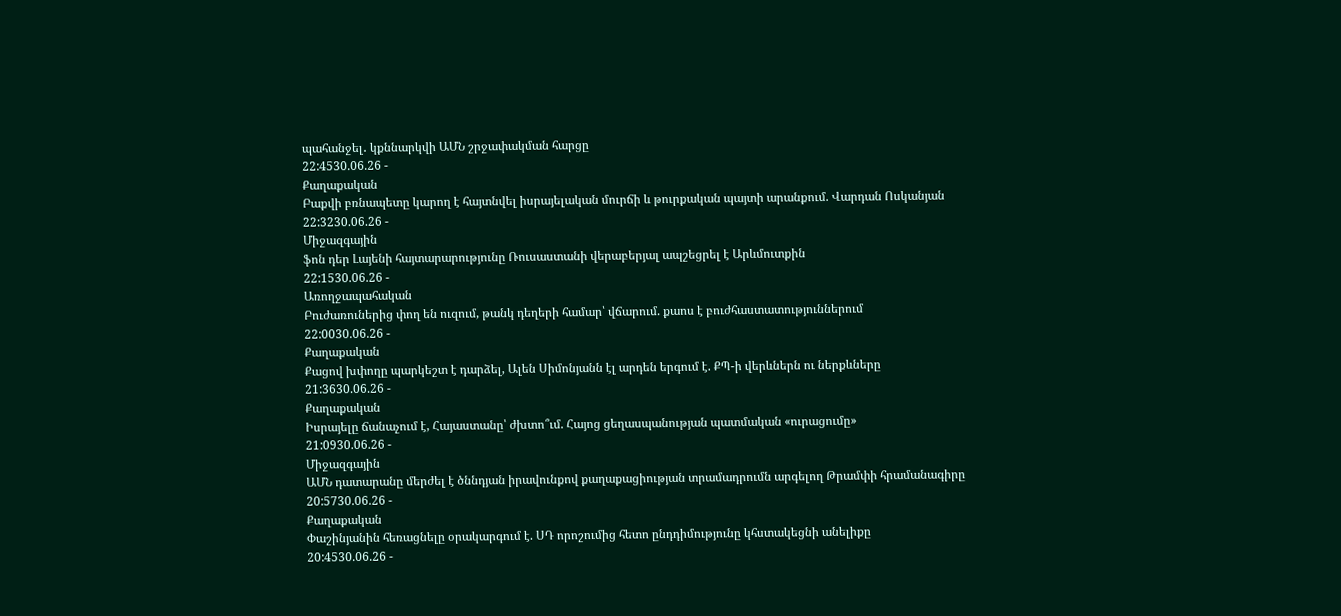պահանջել․ կքննարկվի ԱՄՆ շրջափակման հարցը
22:4530.06.26 -
Քաղաքական
Բաքվի բռնապետը կարող է հայտնվել իսրայելական մուրճի և թուրքական պայտի արանքում. Վարդան Ոսկանյան
22:3230.06.26 -
Միջազգային
ֆոն դեր Լայենի հայտարարությունը Ռուսաստանի վերաբերյալ ապշեցրել է Արևմուտքին
22:1530.06.26 -
Առողջապահական
Բուժառուներից փող են ուզում, թանկ դեղերի համար՝ վճարում. քաոս է բուժհաստատություններում
22:0030.06.26 -
Քաղաքական
Քացով խփողը պարկեշտ է դարձել, Ալեն Սիմոնյանն էլ արդեն երգում է. ՔՊ-ի վերևներն ու ներքևները
21:3630.06.26 -
Քաղաքական
Իսրայելը ճանաչում է, Հայաստանը՝ ժխտո՞ւմ. Հայոց ցեղասպանության պատմական «ուրացումը»
21:0930.06.26 -
Միջազգային
ԱՄՆ դատարանը մերժել է ծննդյան իրավունքով քաղաքացիության տրամադրումն արգելող Թրամփի հրամանագիրը
20:5730.06.26 -
Քաղաքական
Փաշինյանին հեռացնելը օրակարգում է. ՍԴ որոշումից հետո ընդդիմությունը կհստակեցնի անելիքը
20:4530.06.26 -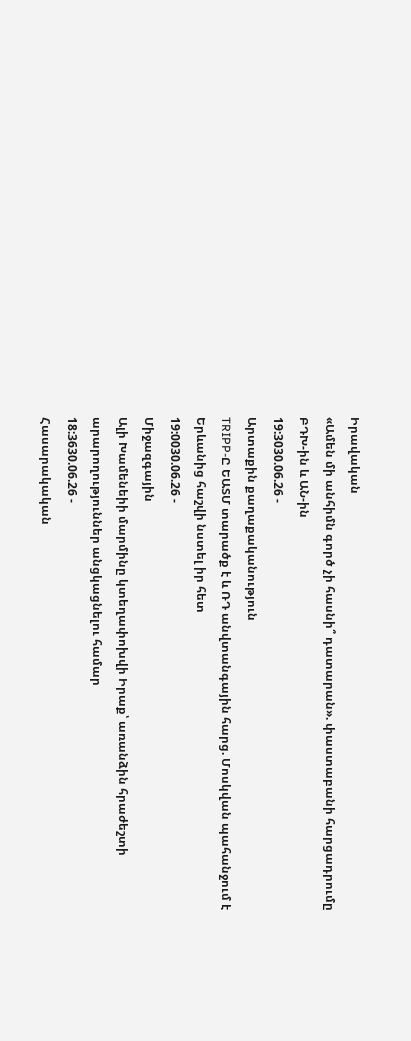Իրավական
«Ամեն մի անհիմն գործ չի հասնի՞ դատարան». փաստաբանի հարցադրումը ԲԴԽ-ին և ԱՆ-ին
19:3030.06.26 -
Արտաքին քաղաքականություն
TRIPP-Ը ԵԱՏՄ տարածք է և ՌԴ անվտանգային հարց. Մոսկվան պահանջում է Երևանից հաշվի նստել իր հետ
19:0030.06.26 -
Միջազգային
Ալի Խամենեիի մարմինը կտեղափոխվի Իրաք՝ առանձին հրաժեշտի արարողություններ անցկացնելու համար
18:3630.06.26 -
Հասարակական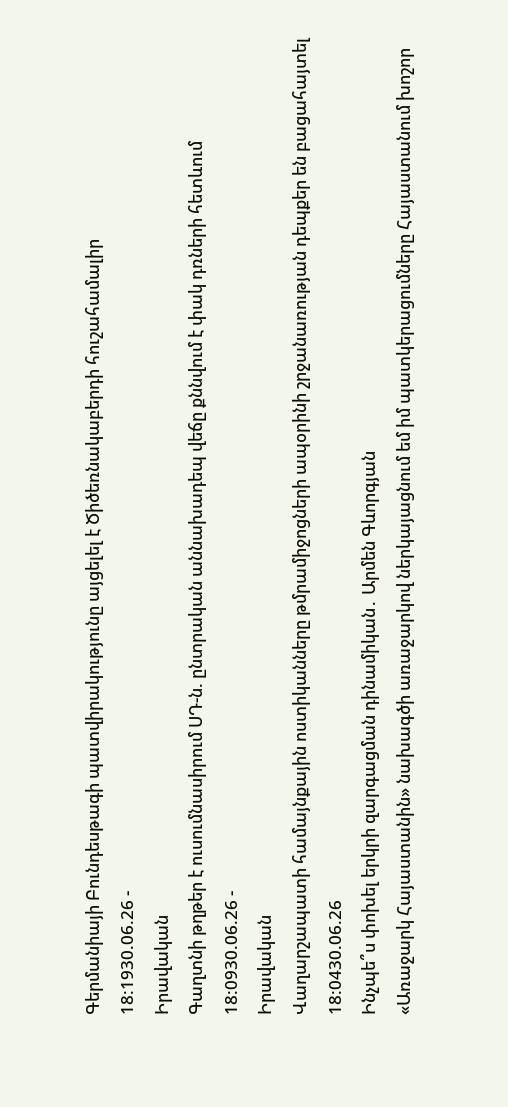Գերմանիայի Բունդեսթագի պատվիրակությունը այցելել է Ծիծեռնակաբերդի հուշահամալիր
18:1930.06.26 -
Իրավական
Գաղտնի թղթեր է ուսումնասիրում ՍԴ-ն. ընտրական աննախադեպ վեճը քննվում է փակ դռների հետևում
18:0930.06.26 -
Իրավական
Վաղարշապատի համայնքային ոստիկանները թմրամիջոցների ապօրինի շրջանառության դեպքեր են բացահայտել
18:0430.06.26
Ինչպե՞ս փոխել երկրի զարգացման դինամիկան․ Արմեն Գևորգյան
«Առաջարկ Հայաստանին» նախագծի առաջարկով ներկայացնում եմ իմ պատկերացումները Հայաստանում խոշոր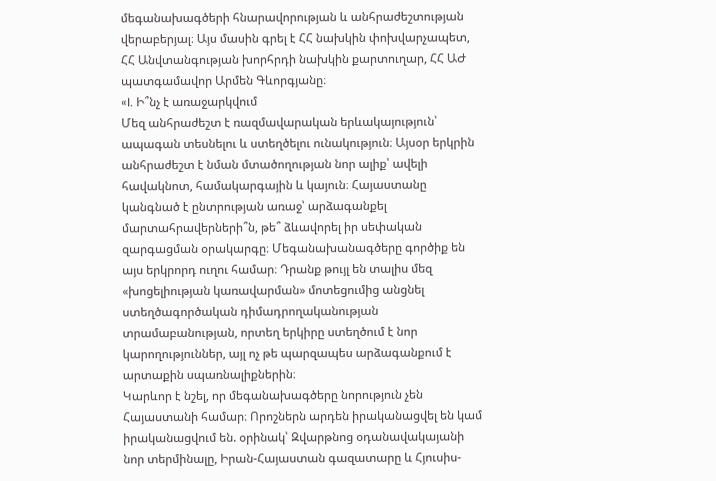մեգանախագծերի հնարավորության և անհրաժեշտության վերաբերյալ։ Այս մասին գրել է ՀՀ նախկին փոխվարչապետ, ՀՀ Անվտանգության խորհրդի նախկին քարտուղար, ՀՀ ԱԺ պատգամավոր Արմեն Գևորգյանը։
«I. Ի՞նչ է առաջարկվում
Մեզ անհրաժեշտ է ռազմավարական երևակայություն՝ ապագան տեսնելու և ստեղծելու ունակություն։ Այսօր երկրին անհրաժեշտ է նման մտածողության նոր ալիք՝ ավելի հավակնոտ, համակարգային և կայուն։ Հայաստանը կանգնած է ընտրության առաջ՝ արձագանքել մարտահրավերների՞ն, թե՞ ձևավորել իր սեփական զարգացման օրակարգը։ Մեգանախանագծերը գործիք են այս երկրորդ ուղու համար։ Դրանք թույլ են տալիս մեզ «խոցելիության կառավարման» մոտեցումից անցնել ստեղծագործական դիմադրողականության տրամաբանության, որտեղ երկիրը ստեղծում է նոր կարողություններ, այլ ոչ թե պարզապես արձագանքում է արտաքին սպառնալիքներին։
Կարևոր է նշել, որ մեգանախագծերը նորություն չեն Հայաստանի համար։ Որոշներն արդեն իրականացվել են կամ իրականացվում են. օրինակ՝ Զվարթնոց օդանավակայանի նոր տերմինալը, Իրան-Հայաստան գազատարը և Հյուսիս-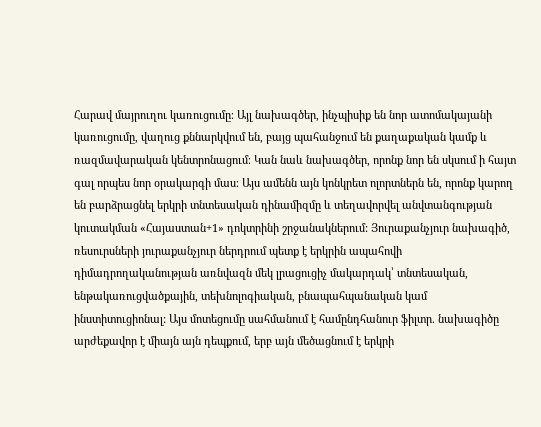Հարավ մայրուղու կառուցումը։ Այլ նախագծեր, ինչպիսիք են նոր ատոմակայանի կառուցումը, վաղուց քննարկվում են, բայց պահանջում են քաղաքական կամք և ռազմավարական կենտրոնացում։ Կան նաև նախագծեր, որոնք նոր են սկսում ի հայտ գալ որպես նոր օրակարգի մաս։ Այս ամենն այն կոնկրետ ոլորտներն են, որոնք կարող են բարձրացնել երկրի տնտեսական դինամիզմը և տեղավորվել անվտանգության կուտակման «Հայաստան+1» դոկտրինի շրջանակներում: Յուրաքանչյուր նախագիծ, ռեսուրսների յուրաքանչյուր ներդրում պետք է երկրին ապահովի դիմադրողականության առնվազն մեկ լրացուցիչ մակարդակ՝ տնտեսական, ենթակառուցվածքային, տեխնոլոգիական, բնապահպանական կամ ինստիտուցիոնալ: Այս մոտեցումը սահմանում է համընդհանուր ֆիլտր. նախագիծը արժեքավոր է միայն այն դեպքում, երբ այն մեծացնում է երկրի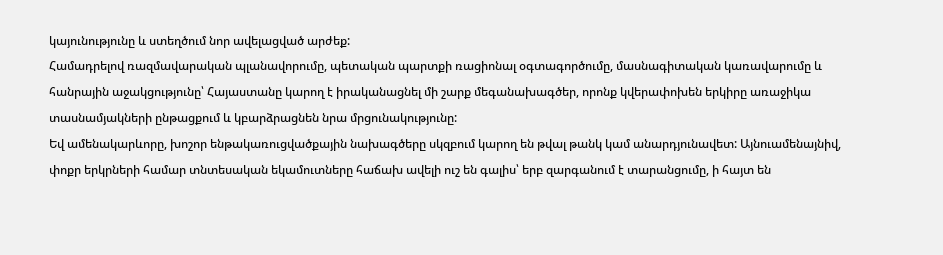կայունությունը և ստեղծում նոր ավելացված արժեք:
Համադրելով ռազմավարական պլանավորումը, պետական պարտքի ռացիոնալ օգտագործումը, մասնագիտական կառավարումը և հանրային աջակցությունը՝ Հայաստանը կարող է իրականացնել մի շարք մեգանախագծեր, որոնք կվերափոխեն երկիրը առաջիկա տասնամյակների ընթացքում և կբարձրացնեն նրա մրցունակությունը:
Եվ ամենակարևորը, խոշոր ենթակառուցվածքային նախագծերը սկզբում կարող են թվալ թանկ կամ անարդյունավետ: Այնուամենայնիվ, փոքր երկրների համար տնտեսական եկամուտները հաճախ ավելի ուշ են գալիս՝ երբ զարգանում է տարանցումը, ի հայտ են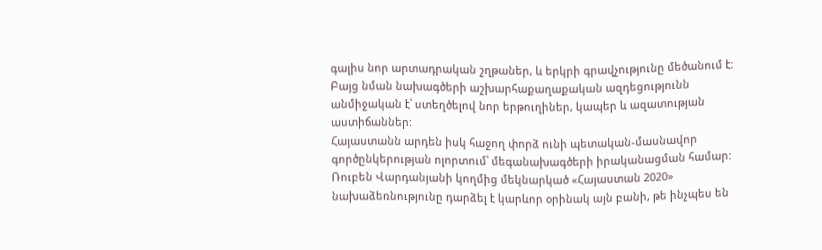գալիս նոր արտադրական շղթաներ, և երկրի գրավչությունը մեծանում է: Բայց նման նախագծերի աշխարհաքաղաքական ազդեցությունն անմիջական է՝ ստեղծելով նոր երթուղիներ, կապեր և ազատության աստիճաններ:
Հայաստանն արդեն իսկ հաջող փորձ ունի պետական-մասնավոր գործընկերության ոլորտում՝ մեգանախագծերի իրականացման համար: Ռուբեն Վարդանյանի կողմից մեկնարկած «Հայաստան 2020» նախաձեռնությունը դարձել է կարևոր օրինակ այն բանի, թե ինչպես են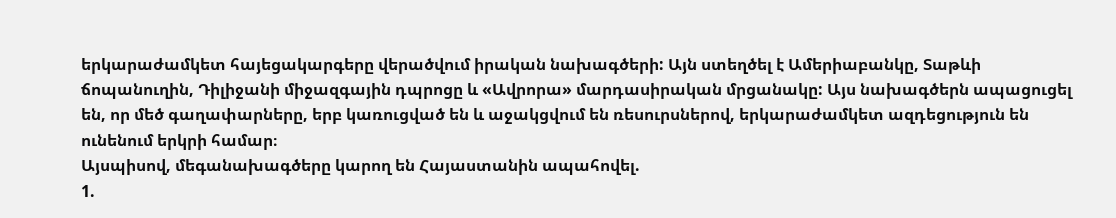երկարաժամկետ հայեցակարգերը վերածվում իրական նախագծերի: Այն ստեղծել է Ամերիաբանկը, Տաթևի ճոպանուղին, Դիլիջանի միջազգային դպրոցը և «Ավրորա» մարդասիրական մրցանակը: Այս նախագծերն ապացուցել են, որ մեծ գաղափարները, երբ կառուցված են և աջակցվում են ռեսուրսներով, երկարաժամկետ ազդեցություն են ունենում երկրի համար։
Այսպիսով, մեգանախագծերը կարող են Հայաստանին ապահովել.
1.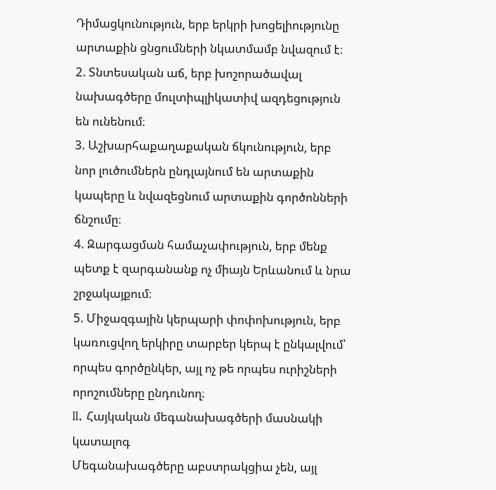Դիմացկունություն, երբ երկրի խոցելիությունը արտաքին ցնցումների նկատմամբ նվազում է։
2. Տնտեսական աճ, երբ խոշորածավալ նախագծերը մուլտիպլիկատիվ ազդեցություն են ունենում։
3. Աշխարհաքաղաքական ճկունություն, երբ նոր լուծումներն ընդլայնում են արտաքին կապերը և նվազեցնում արտաքին գործոնների ճնշումը։
4. Զարգացման համաչափություն, երբ մենք պետք է զարգանանք ոչ միայն Երևանում և նրա շրջակայքում։
5. Միջազգային կերպարի փոփոխություն, երբ կառուցվող երկիրը տարբեր կերպ է ընկալվում՝ որպես գործընկեր, այլ ոչ թե որպես ուրիշների որոշումները ընդունող։
II. Հայկական մեգանախագծերի մասնակի կատալոգ
Մեգանախագծերը աբստրակցիա չեն, այլ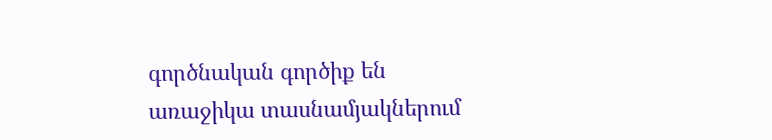գործնական գործիք են առաջիկա տասնամյակներում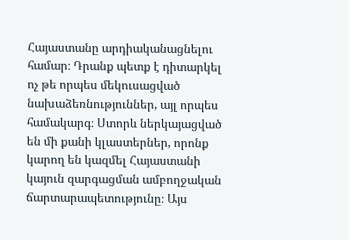Հայաստանը արդիականացնելու համար։ Դրանք պետք է դիտարկել ոչ թե որպես մեկուսացված նախաձեռնություններ, այլ որպես համակարգ։ Ստորև ներկայացված են մի քանի կլաստերներ, որոնք կարող են կազմել Հայաստանի կայուն զարգացման ամբողջական ճարտարապետությունը։ Այս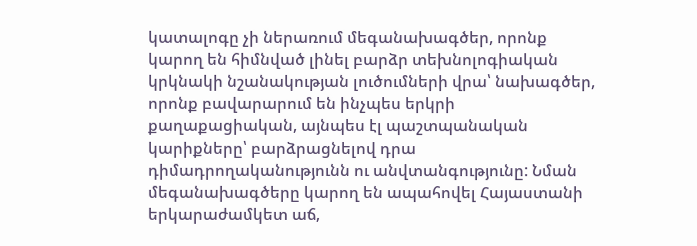կատալոգը չի ներառում մեգանախագծեր, որոնք կարող են հիմնված լինել բարձր տեխնոլոգիական կրկնակի նշանակության լուծումների վրա՝ նախագծեր, որոնք բավարարում են ինչպես երկրի քաղաքացիական, այնպես էլ պաշտպանական կարիքները՝ բարձրացնելով դրա դիմադրողականությունն ու անվտանգությունը: Նման մեգանախագծերը կարող են ապահովել Հայաստանի երկարաժամկետ աճ,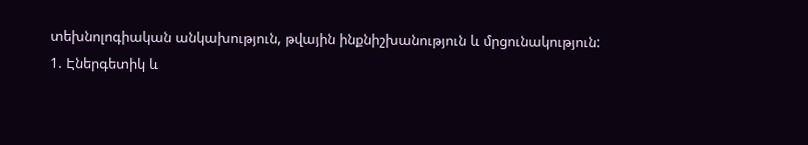տեխնոլոգիական անկախություն, թվային ինքնիշխանություն և մրցունակություն:
1. Էներգետիկ և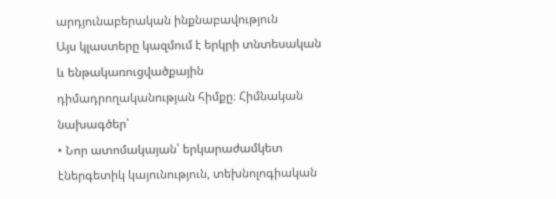արդյունաբերական ինքնաբավություն
Այս կլաստերը կազմում է երկրի տնտեսական և ենթակառուցվածքային դիմադրողականության հիմքը։ Հիմնական նախագծեր՝
• Նոր ատոմակայան՝ երկարաժամկետ էներգետիկ կայունություն, տեխնոլոգիական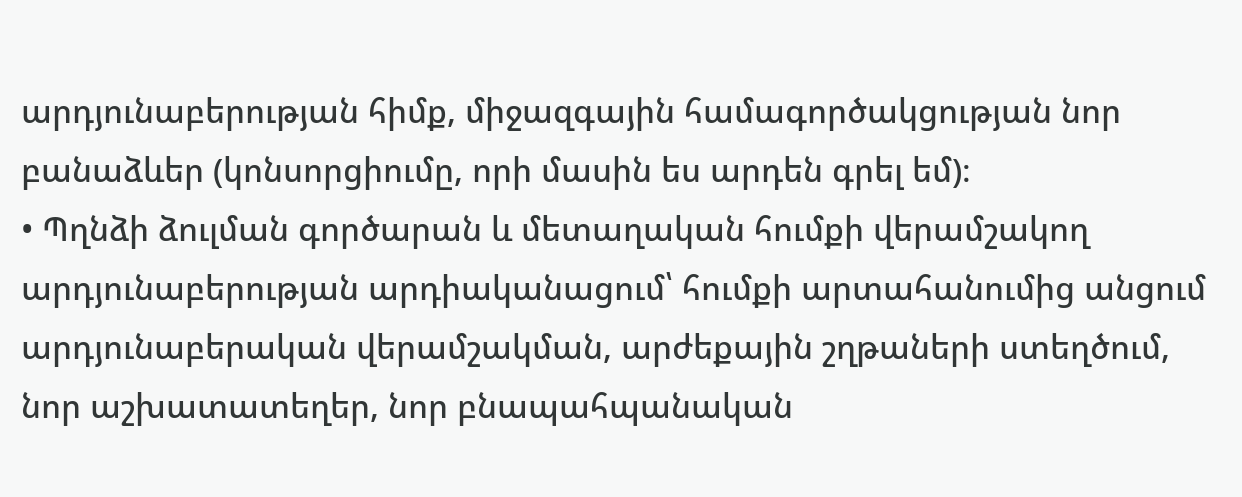արդյունաբերության հիմք, միջազգային համագործակցության նոր բանաձևեր (կոնսորցիումը, որի մասին ես արդեն գրել եմ)։
• Պղնձի ձուլման գործարան և մետաղական հումքի վերամշակող արդյունաբերության արդիականացում՝ հումքի արտահանումից անցում արդյունաբերական վերամշակման, արժեքային շղթաների ստեղծում, նոր աշխատատեղեր, նոր բնապահպանական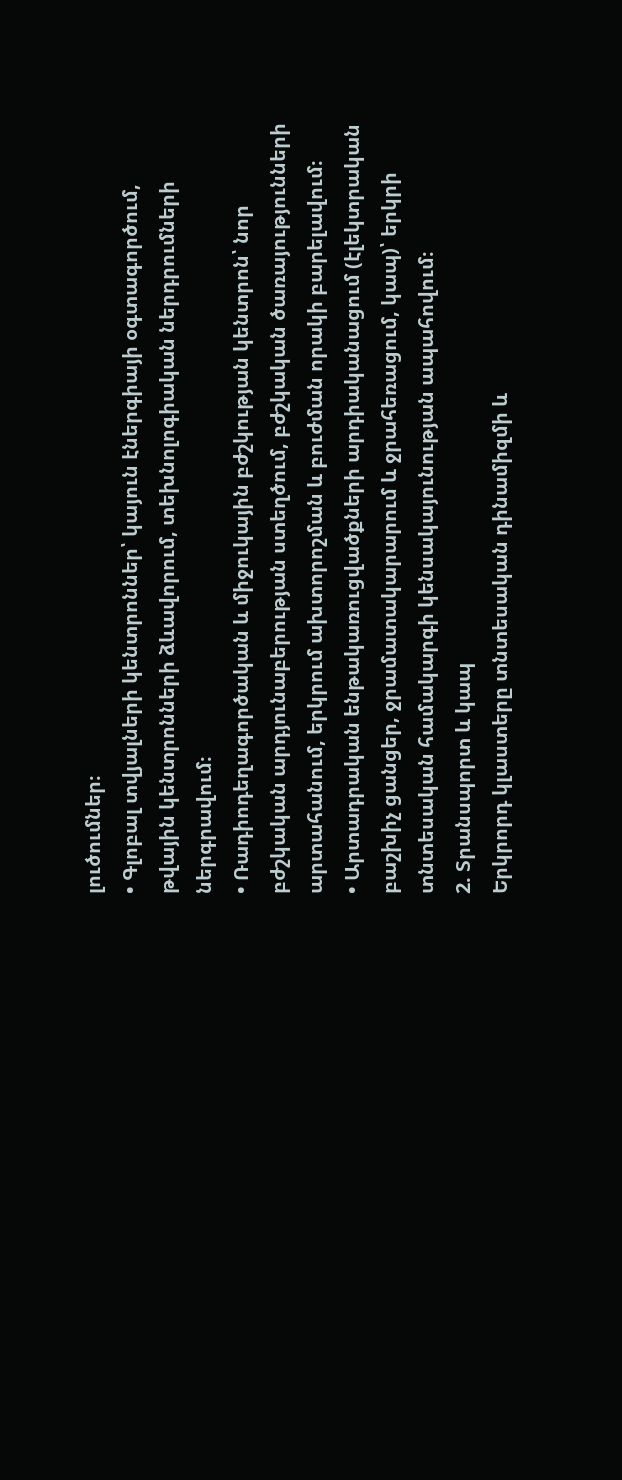լուծումներ։
• Գլոբալ տվյալների կենտրոններ՝ կայուն էներգիայի օգտագործում, թվային կենտրոնների ձևավորում, տեխնոլոգիական ներդրումների ներգրավում։
• Ռադիոդեղագործական և միջուկային բժշկության կենտրոն՝ նոր բժշկական արդյունաբերության ստեղծում, բժշկական ծառայությունների արտահանում, երկրում ախտորոշման և բուժման որակի բարելավում։
• Արտադրական ենթակառուցվածքների արդիականացում (էլեկտրական բաշխիչ ցանցեր, ջրամատակարարում և ջրահեռացում, կապ)՝ երկրի տնտեսական համակարգի կենսակայունության ապահովում։
2. Տրանսպորտ և կապ
Երկրորդ կլաստերը տնտեսական դինամիզմի և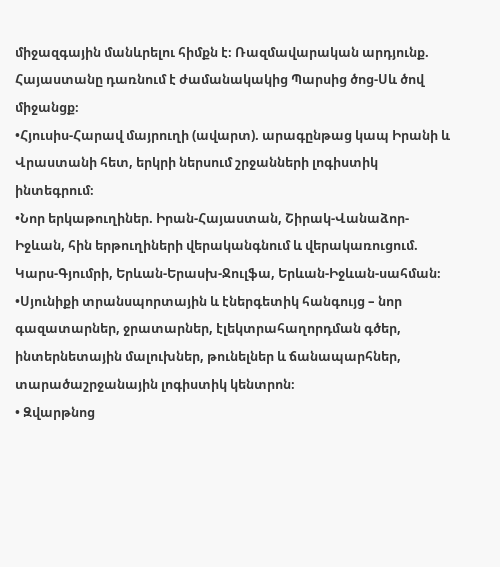միջազգային մանևրելու հիմքն է։ Ռազմավարական արդյունք. Հայաստանը դառնում է ժամանակակից Պարսից ծոց-Սև ծով միջանցք։
•Հյուսիս-Հարավ մայրուղի (ավարտ). արագընթաց կապ Իրանի և Վրաստանի հետ, երկրի ներսում շրջանների լոգիստիկ ինտեգրում։
•Նոր երկաթուղիներ. Իրան-Հայաստան, Շիրակ-Վանաձոր-Իջևան, հին երթուղիների վերականգնում և վերակառուցում. Կարս-Գյումրի, Երևան-Երասխ-Ջուլֆա, Երևան-Իջևան-սահման։
•Սյունիքի տրանսպորտային և էներգետիկ հանգույց – նոր գազատարներ, ջրատարներ, էլեկտրահաղորդման գծեր, ինտերնետային մալուխներ, թունելներ և ճանապարհներ, տարածաշրջանային լոգիստիկ կենտրոն։
• Զվարթնոց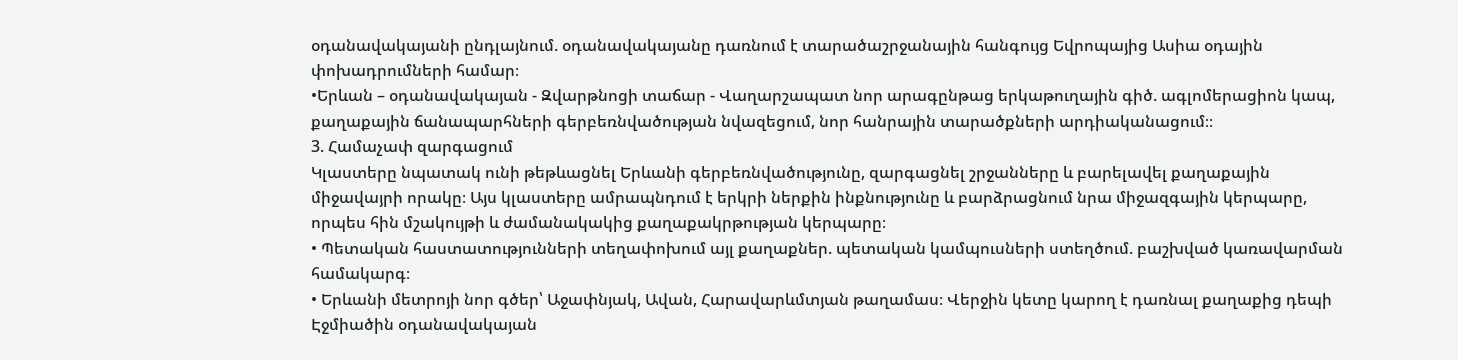օդանավակայանի ընդլայնում. օդանավակայանը դառնում է տարածաշրջանային հանգույց Եվրոպայից Ասիա օդային փոխադրումների համար։
•Երևան – օդանավակայան - Զվարթնոցի տաճար - Վաղարշապատ նոր արագընթաց երկաթուղային գիծ. ագլոմերացիոն կապ, քաղաքային ճանապարհների գերբեռնվածության նվազեցում, նոր հանրային տարածքների արդիականացում։։
3. Համաչափ զարգացում
Կլաստերը նպատակ ունի թեթևացնել Երևանի գերբեռնվածությունը, զարգացնել շրջանները և բարելավել քաղաքային միջավայրի որակը։ Այս կլաստերը ամրապնդում է երկրի ներքին ինքնությունը և բարձրացնում նրա միջազգային կերպարը, որպես հին մշակույթի և ժամանակակից քաղաքակրթության կերպարը։
• Պետական հաստատությունների տեղափոխում այլ քաղաքներ. պետական կամպուսների ստեղծում. բաշխված կառավարման համակարգ։
• Երևանի մետրոյի նոր գծեր՝ Աջափնյակ, Ավան, Հարավարևմտյան թաղամաս։ Վերջին կետը կարող է դառնալ քաղաքից դեպի Էջմիածին օդանավակայան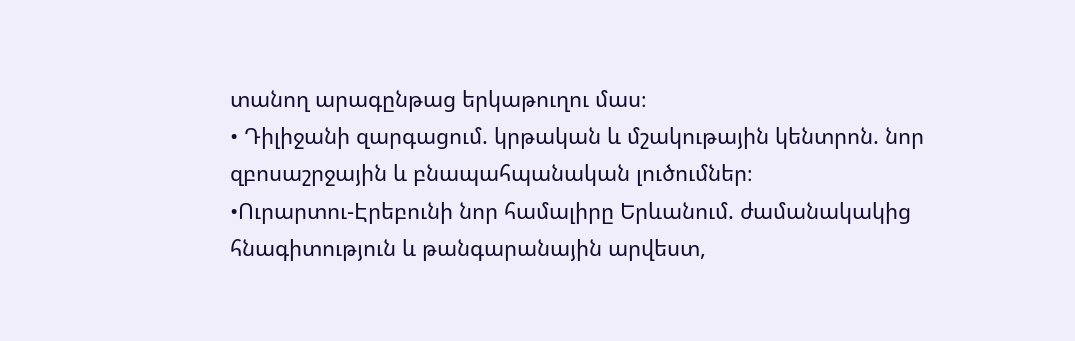տանող արագընթաց երկաթուղու մաս։
• Դիլիջանի զարգացում. կրթական և մշակութային կենտրոն. նոր զբոսաշրջային և բնապահպանական լուծումներ։
•Ուրարտու-Էրեբունի նոր համալիրը Երևանում. ժամանակակից հնագիտություն և թանգարանային արվեստ,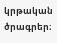կրթական ծրագրեր։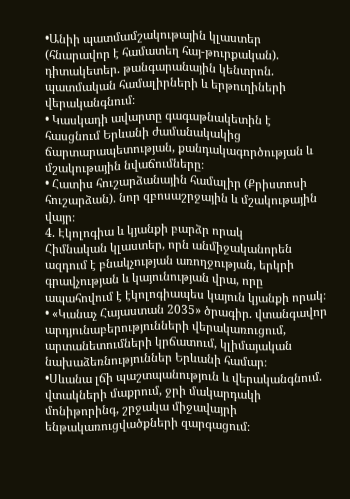•Անիի պատմամշակութային կլաստեր (հնարավոր է համատեղ հայ-թուրքական). դիտակետեր. թանգարանային կենտրոն. պատմական համալիրների և երթուղիների վերականգնում։
• Կասկադի ավարտը գագաթնակետին է հասցնում Երևանի ժամանակակից ճարտարապետության, քանդակագործության և մշակութային նվաճումները։
• Հատիս հուշարձանային համալիր (Քրիստոսի հուշարձան). նոր զբոսաշրջային և մշակութային վայր։
4. Էկոլոգիա և կյանքի բարձր որակ
Հիմնական կլաստեր, որն անմիջականորեն ազդում է բնակչության առողջության, երկրի գրավչության և կայունության վրա, որը ապահովում է էկոլոգիապես կայուն կյանքի որակ։
• «Կանաչ Հայաստան 2035» ծրագիր. վտանգավոր արդյունաբերությունների վերակառուցում, արտանետումների կրճատում, կլիմայական նախաձեռնություններ Երևանի համար։
•Սևանա լճի պաշտպանություն և վերականգնում. վտակների մաքրում, ջրի մակարդակի մոնիթորինգ, շրջակա միջավայրի ենթակառուցվածքների զարգացում։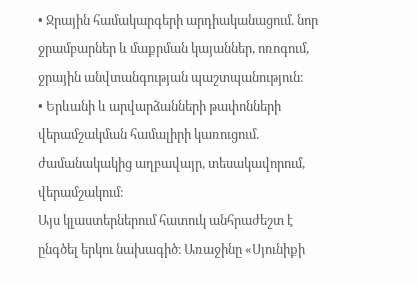• Ջրային համակարգերի արդիականացում. նոր ջրամբարներ և մաքրման կայաններ, ոռոգում, ջրային անվտանգության պաշտպանություն։
• Երևանի և արվարձանների թափոնների վերամշակման համալիրի կառուցում. ժամանակակից աղբավայր, տեսակավորում, վերամշակում։
Այս կլաստերներում հատուկ անհրաժեշտ է ընգծել երկու նախագիծ։ Առաջինը «Սյունիքի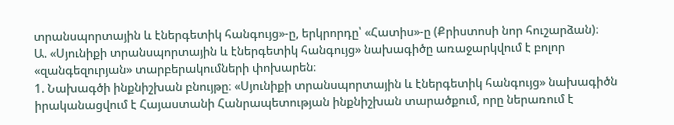տրանսպորտային և էներգետիկ հանգույց»-ը, երկրորդը՝ «Հատիս»-ը (Քրիստոսի նոր հուշարձան)։
Ա. «Սյունիքի տրանսպորտային և էներգետիկ հանգույց» նախագիծը առաջարկվում է բոլոր «զանգեզուրյան» տարբերակումների փոխարեն։
1. Նախագծի ինքնիշխան բնույթը։ «Սյունիքի տրանսպորտային և էներգետիկ հանգույց» նախագիծն իրականացվում է Հայաստանի Հանրապետության ինքնիշխան տարածքում, որը ներառում է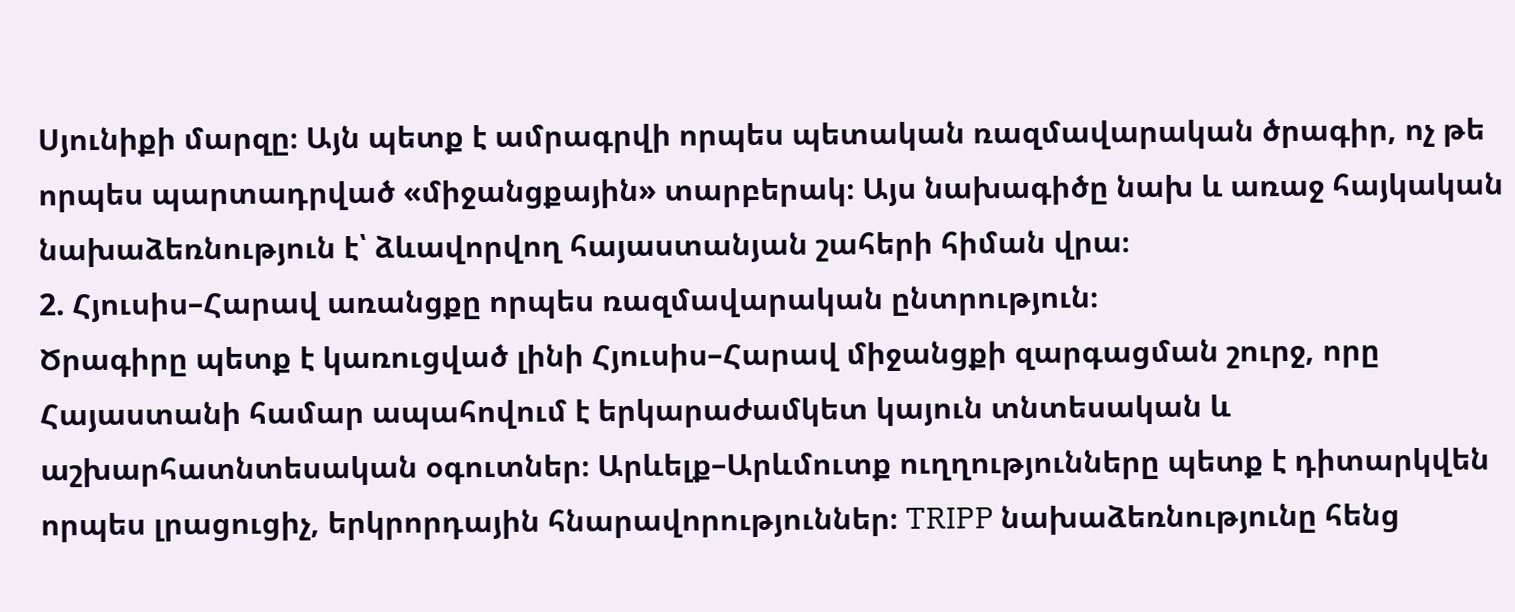Սյունիքի մարզը։ Այն պետք է ամրագրվի որպես պետական ռազմավարական ծրագիր, ոչ թե որպես պարտադրված «միջանցքային» տարբերակ։ Այս նախագիծը նախ և առաջ հայկական նախաձեռնություն է՝ ձևավորվող հայաստանյան շահերի հիման վրա։
2. Հյուսիս–Հարավ առանցքը որպես ռազմավարական ընտրություն։
Ծրագիրը պետք է կառուցված լինի Հյուսիս–Հարավ միջանցքի զարգացման շուրջ, որը Հայաստանի համար ապահովում է երկարաժամկետ կայուն տնտեսական և աշխարհատնտեսական օգուտներ։ Արևելք–Արևմուտք ուղղությունները պետք է դիտարկվեն որպես լրացուցիչ, երկրորդային հնարավորություններ։ TRIPP նախաձեռնությունը հենց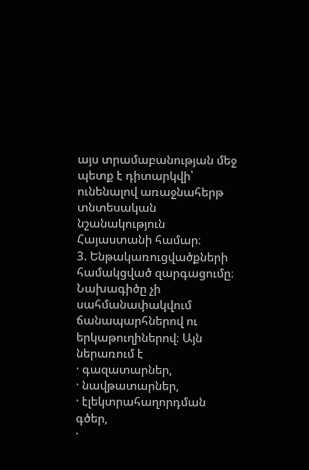այս տրամաբանության մեջ պետք է դիտարկվի՝ ունենալով առաջնահերթ տնտեսական նշանակություն Հայաստանի համար։
3. Ենթակառուցվածքների համակցված զարգացումը։
Նախագիծը չի սահմանափակվում ճանապարհներով ու երկաթուղիներով։ Այն ներառում է
· գազատարներ,
· նավթատարներ,
· էլեկտրահաղորդման գծեր,
·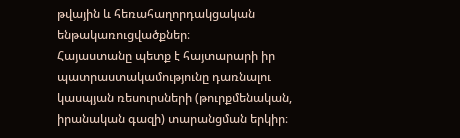թվային և հեռահաղորդակցական ենթակառուցվածքներ։
Հայաստանը պետք է հայտարարի իր պատրաստակամությունը դառնալու կասպյան ռեսուրսների (թուրքմենական, իրանական գազի) տարանցման երկիր։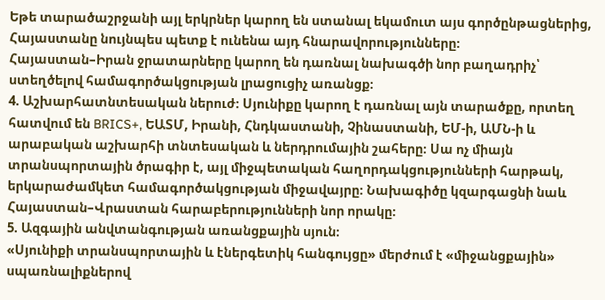Եթե տարածաշրջանի այլ երկրներ կարող են ստանալ եկամուտ այս գործընթացներից, Հայաստանը նույնպես պետք է ունենա այդ հնարավորությունները։
Հայաստան–Իրան ջրատարները կարող են դառնալ նախագծի նոր բաղադրիչ՝ ստեղծելով համագործակցության լրացուցիչ առանցք։
4. Աշխարհատնտեսական ներուժ։ Սյունիքը կարող է դառնալ այն տարածքը, որտեղ հատվում են BRICS+, ԵԱՏՄ, Իրանի, Հնդկաստանի, Չինաստանի, ԵՄ-ի, ԱՄՆ-ի և արաբական աշխարհի տնտեսական և ներդրումային շահերը։ Սա ոչ միայն տրանսպորտային ծրագիր է, այլ միջպետական հաղորդակցությունների հարթակ, երկարաժամկետ համագործակցության միջավայրը։ Նախագիծը կզարգացնի նաև Հայաստան–Վրաստան հարաբերությունների նոր որակը։
5. Ազգային անվտանգության առանցքային սյուն։
«Սյունիքի տրանսպորտային և էներգետիկ հանգույցը» մերժում է «միջանցքային» սպառնալիքներով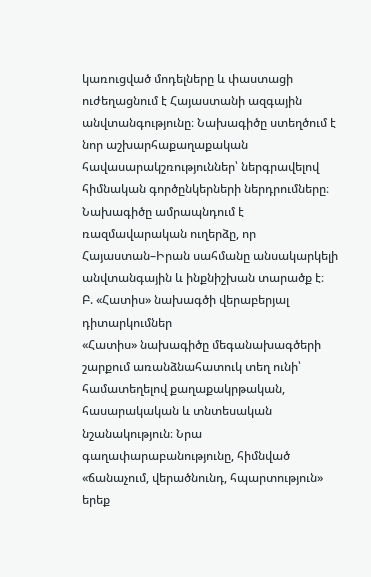կառուցված մոդելները և փաստացի ուժեղացնում է Հայաստանի ազգային անվտանգությունը։ Նախագիծը ստեղծում է նոր աշխարհաքաղաքական հավասարակշռություններ՝ ներգրավելով հիմնական գործընկերների ներդրումները։ Նախագիծը ամրապնդում է ռազմավարական ուղերձը, որ Հայաստան–Իրան սահմանը անսակարկելի անվտանգային և ինքնիշխան տարածք է։
Բ. «Հատիս» նախագծի վերաբերյալ դիտարկումներ
«Հատիս» նախագիծը մեգանախագծերի շարքում առանձնահատուկ տեղ ունի՝ համատեղելով քաղաքակրթական, հասարակական և տնտեսական նշանակություն։ Նրա գաղափարաբանությունը, հիմնված «ճանաչում, վերածնունդ, հպարտություն» երեք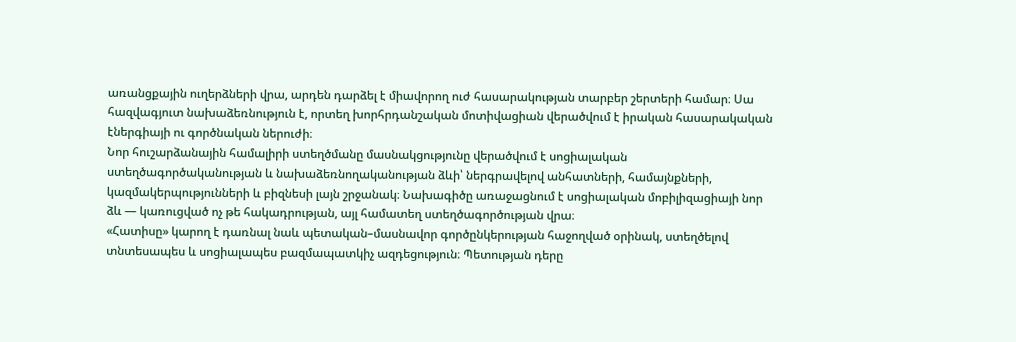առանցքային ուղերձների վրա, արդեն դարձել է միավորող ուժ հասարակության տարբեր շերտերի համար։ Սա հազվագյուտ նախաձեռնություն է, որտեղ խորհրդանշական մոտիվացիան վերածվում է իրական հասարակական էներգիայի ու գործնական ներուժի։
Նոր հուշարձանային համալիրի ստեղծմանը մասնակցությունը վերածվում է սոցիալական ստեղծագործականության և նախաձեռնողականության ձևի՝ ներգրավելով անհատների, համայնքների, կազմակերպությունների և բիզնեսի լայն շրջանակ։ Նախագիծը առաջացնում է սոցիալական մոբիլիզացիայի նոր ձև — կառուցված ոչ թե հակադրության, այլ համատեղ ստեղծագործության վրա։
«Հատիսը» կարող է դառնալ նաև պետական–մասնավոր գործընկերության հաջողված օրինակ, ստեղծելով տնտեսապես և սոցիալապես բազմապատկիչ ազդեցություն։ Պետության դերը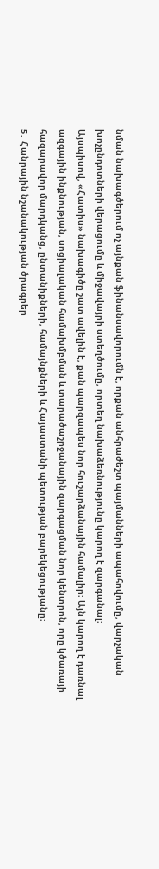նման նախագծերում ոչ այնքան ֆինանսավորումն է, որքան անհրաժեշտ պայմանների ապահովումը, վարչական խոչընդոտների վերացումը և միջավայրի ստեղծումը, որտեղ նախաձեռնությունը կարող է զարգանալ։
Այսպիսով, «Հատիս» նախագիծը շատ ավելին է, քան պարզապես նոր հուշարձանային համալիր։ Այն կարող է դառնալ ազգային ինքնության, սոցիալական համախմբման և տարածաշրջանային զարգացման նոր կենտրոն, որը կծառայի հազարավոր մարդկանց, ընտանիքների, համայնքների և Հայաստանի պետության բարեկեցությանը։
5․ Հանրային նշանակության ծրագրեր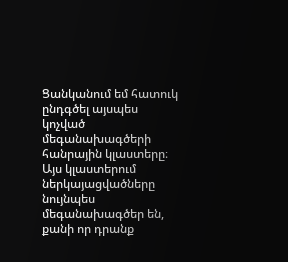Ցանկանում եմ հատուկ ընդգծել այսպես կոչված մեգանախագծերի հանրային կլաստերը։ Այս կլաստերում ներկայացվածները նույնպես մեգանախագծեր են, քանի որ դրանք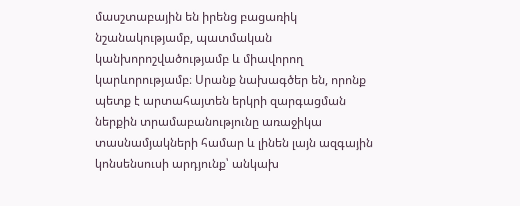մասշտաբային են իրենց բացառիկ նշանակությամբ, պատմական կանխորոշվածությամբ և միավորող կարևորությամբ։ Սրանք նախագծեր են, որոնք պետք է արտահայտեն երկրի զարգացման ներքին տրամաբանությունը առաջիկա տասնամյակների համար և լինեն լայն ազգային կոնսենսուսի արդյունք՝ անկախ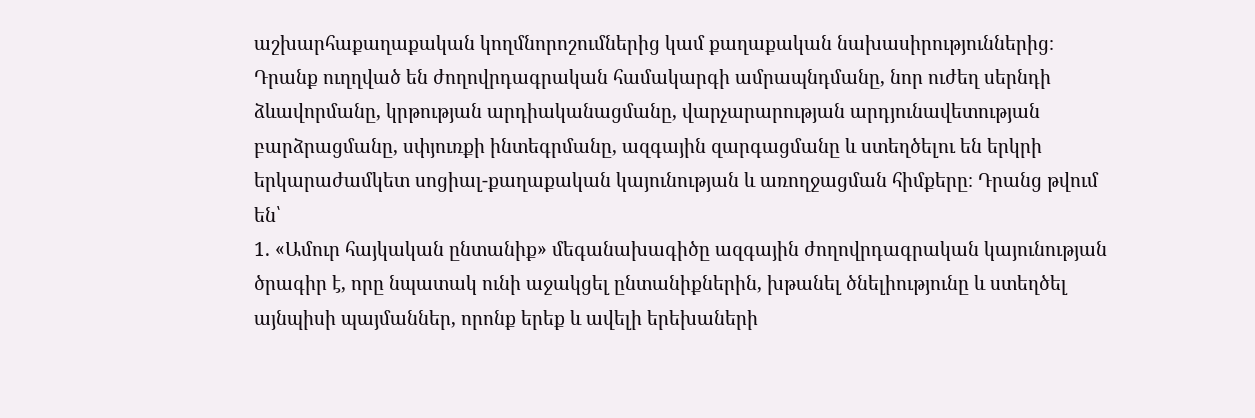աշխարհաքաղաքական կողմնորոշումներից կամ քաղաքական նախասիրություններից։ Դրանք ուղղված են ժողովրդագրական համակարգի ամրապնդմանը, նոր ուժեղ սերնդի ձևավորմանը, կրթության արդիականացմանը, վարչարարության արդյունավետության բարձրացմանը, սփյուռքի ինտեգրմանը, ազգային զարգացմանը և ստեղծելու են երկրի երկարաժամկետ սոցիալ-քաղաքական կայունության և առողջացման հիմքերը։ Դրանց թվում են՝
1. «Ամուր հայկական ընտանիք» մեգանախագիծը ազգային ժողովրդագրական կայունության ծրագիր է, որը նպատակ ունի աջակցել ընտանիքներին, խթանել ծնելիությունը և ստեղծել այնպիսի պայմաններ, որոնք երեք և ավելի երեխաների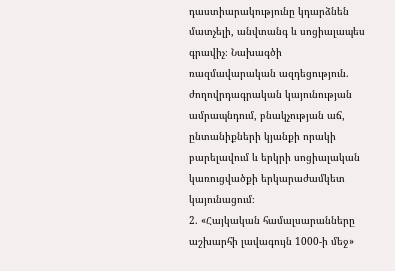դաստիարակությունը կդարձնեն մատչելի, անվտանգ և սոցիալապես գրավիչ։ Նախագծի ռազմավարական ազդեցություն. ժողովրդագրական կայունության ամրապնդում, բնակչության աճ, ընտանիքների կյանքի որակի բարելավում և երկրի սոցիալական կառուցվածքի երկարաժամկետ կայունացում։
2. «Հայկական համալսարանները աշխարհի լավագույն 1000-ի մեջ»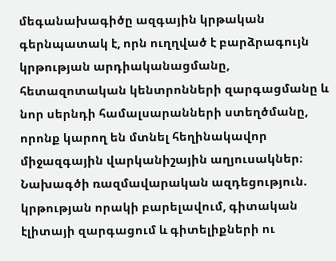մեգանախագիծը ազգային կրթական գերնպատակ է, որն ուղղված է բարձրագույն կրթության արդիականացմանը, հետազոտական կենտրոնների զարգացմանը և նոր սերնդի համալսարանների ստեղծմանը, որոնք կարող են մտնել հեղինակավոր միջազգային վարկանիշային աղյուսակներ։ Նախագծի ռազմավարական ազդեցություն. կրթության որակի բարելավում, գիտական էլիտայի զարգացում և գիտելիքների ու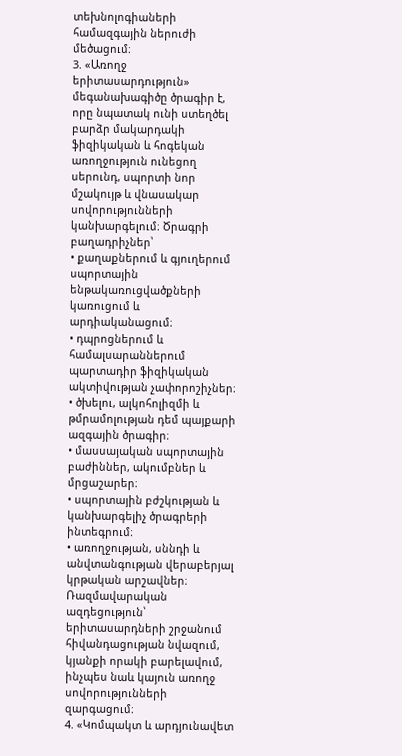տեխնոլոգիաների համազգային ներուժի մեծացում։
3. «Առողջ երիտասարդություն» մեգանախագիծը ծրագիր է, որը նպատակ ունի ստեղծել բարձր մակարդակի ֆիզիկական և հոգեկան առողջություն ունեցող սերունդ, սպորտի նոր մշակույթ և վնասակար սովորությունների կանխարգելում։ Ծրագրի բաղադրիչներ՝
• քաղաքներում և գյուղերում սպորտային ենթակառուցվածքների կառուցում և արդիականացում։
• դպրոցներում և համալսարաններում պարտադիր ֆիզիկական ակտիվության չափորոշիչներ։
• ծխելու, ալկոհոլիզմի և թմրամոլության դեմ պայքարի ազգային ծրագիր։
• մասսայական սպորտային բաժիններ, ակումբներ և մրցաշարեր։
• սպորտային բժշկության և կանխարգելիչ ծրագրերի ինտեգրում։
• առողջության, սննդի և անվտանգության վերաբերյալ կրթական արշավներ։
Ռազմավարական ազդեցություն՝ երիտասարդների շրջանում հիվանդացության նվազում, կյանքի որակի բարելավում, ինչպես նաև կայուն առողջ սովորությունների զարգացում։
4. «Կոմպակտ և արդյունավետ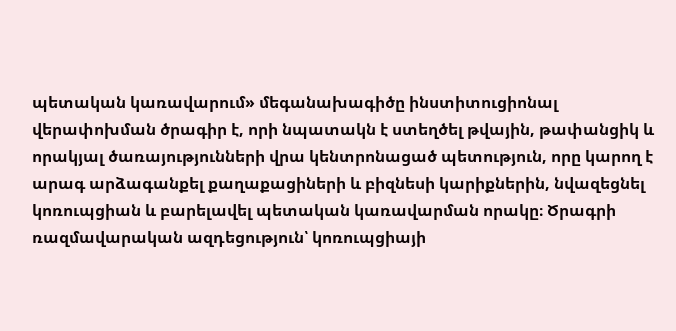պետական կառավարում» մեգանախագիծը ինստիտուցիոնալ վերափոխման ծրագիր է, որի նպատակն է ստեղծել թվային, թափանցիկ և որակյալ ծառայությունների վրա կենտրոնացած պետություն, որը կարող է արագ արձագանքել քաղաքացիների և բիզնեսի կարիքներին, նվազեցնել կոռուպցիան և բարելավել պետական կառավարման որակը։ Ծրագրի ռազմավարական ազդեցություն՝ կոռուպցիայի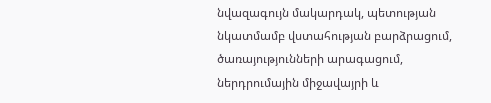նվազագույն մակարդակ, պետության նկատմամբ վստահության բարձրացում, ծառայությունների արագացում, ներդրումային միջավայրի և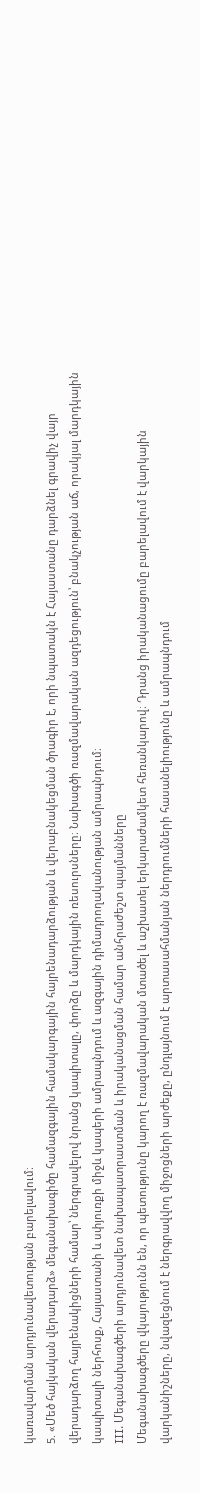կառավարման արդյունավետության բարելավում։
5. «Մեծ հայկական վերադարձ» մեգանախագիծը համազգային համակարգային հայրենադարձության և վերաբնակեցման ծրագիր է, որի նպատակն է Հայաստանը դարձնել գրավիչ վայր վերադարձող հայրենակիցների համար՝ ներգրավելով նրանց կապիտալը, փորձը և մարդկային ռեսուրսները։ Նախագծի ռազմավարական ազդեցություն՝ բնակչության աճ, որակյալ մարդկային կապիտալի ներհոսք, Հայաստանի և սփյուռքի միջև կապերի ամրապնդում և ազգային դիմադրողականության ամրապնդում։
III. Մեգանախագծերի արդյունավետ նախապատրաստման և իրականացման համար անհրաժեշտ պայմանները
Մեգանախագծերը վկայությունն են, որ պետությունը կարող է ռազմավարական մտածել և աշխատել երկարաժամկետ հեռանկարով։ Դրանց իրականացումը բարելավում է վարկային վարկանիշները, նվազեցնում է ներգրավվող միջոցների արժեքը, ընդլայնում է արտասահմանյան ներդրումների հասանելիությունը և ամրապնդում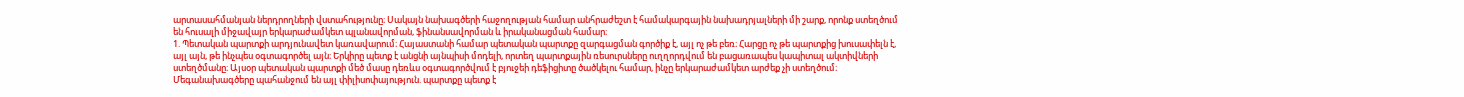արտասահմանյան ներդրողների վստահությունը։ Սակայն նախագծերի հաջողության համար անհրաժեշտ է համակարգային նախադրյալների մի շարք, որոնք ստեղծում են հուսալի միջավայր երկարաժամկետ պլանավորման, ֆինանսավորման և իրականացման համար։
1. Պետական պարտքի արդյունավետ կառավարում։ Հայաստանի համար պետական պարտքը զարգացման գործիք է, այլ ոչ թե բեռ։ Հարցը ոչ թե պարտքից խուսափելն է, այլ այն, թե ինչպես օգտագործել այն։ Երկիրը պետք է անցնի այնպիսի մոդելի, որտեղ պարտքային ռեսուրսները ուղղորդվում են բացառապես կապիտալ ակտիվների ստեղծմանը։ Այսօր պետական պարտքի մեծ մասը դեռևս օգտագործվում է բյուջեի դեֆիցիտը ծածկելու համար, ինչը երկարաժամկետ արժեք չի ստեղծում։ Մեգանախագծերը պահանջում են այլ փիլիսոփայություն. պարտքը պետք է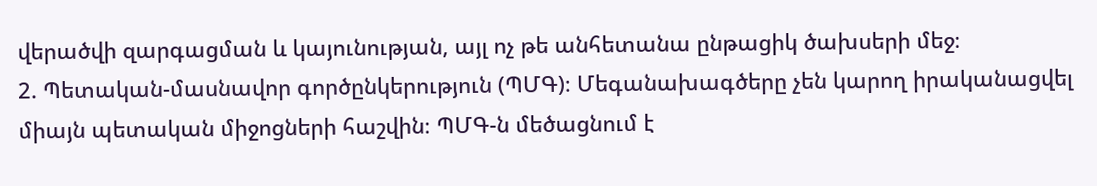վերածվի զարգացման և կայունության, այլ ոչ թե անհետանա ընթացիկ ծախսերի մեջ։
2. Պետական-մասնավոր գործընկերություն (ՊՄԳ)։ Մեգանախագծերը չեն կարող իրականացվել միայն պետական միջոցների հաշվին։ ՊՄԳ-ն մեծացնում է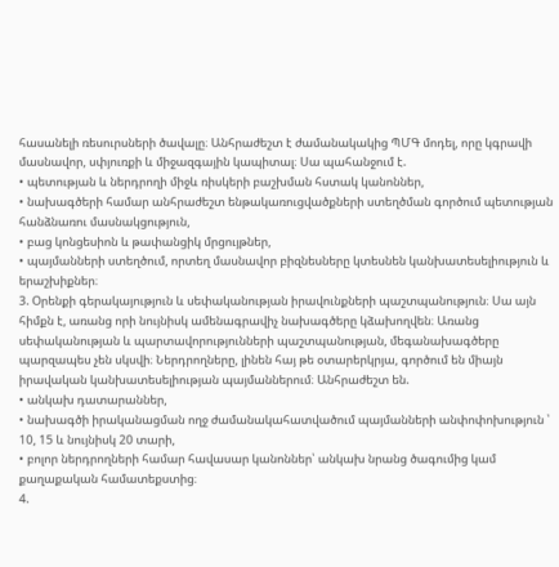հասանելի ռեսուրսների ծավալը։ Անհրաժեշտ է ժամանակակից ՊՄԳ մոդել, որը կգրավի մասնավոր, սփյուռքի և միջազգային կապիտալ։ Սա պահանջում է.
• պետության և ներդրողի միջև ռիսկերի բաշխման հստակ կանոններ,
• նախագծերի համար անհրաժեշտ ենթակառուցվածքների ստեղծման գործում պետության հանձնառու մասնակցություն,
• բաց կոնցեսիոն և թափանցիկ մրցույթներ,
• պայմանների ստեղծում, որտեղ մասնավոր բիզնեսները կտեսնեն կանխատեսելիություն և երաշխիքներ։
3. Օրենքի գերակայություն և սեփականության իրավունքների պաշտպանություն։ Սա այն հիմքն է, առանց որի նույնիսկ ամենագրավիչ նախագծերը կձախողվեն։ Առանց սեփականության և պարտավորությունների պաշտպանության, մեգանախագծերը պարզապես չեն սկսվի։ Ներդրողները, լինեն հայ թե օտարերկրյա, գործում են միայն իրավական կանխատեսելիության պայմաններում։ Անհրաժեշտ են.
• անկախ դատարաններ,
• նախագծի իրականացման ողջ ժամանակահատվածում պայմանների անփոփոխություն ՝ 10, 15 և նույնիսկ 20 տարի,
• բոլոր ներդրողների համար հավասար կանոններ՝ անկախ նրանց ծագումից կամ քաղաքական համատեքստից։
4.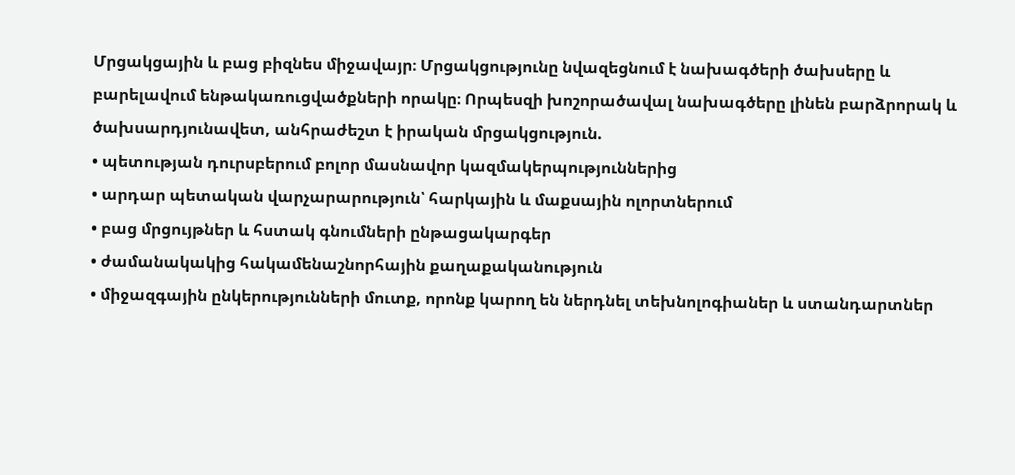Մրցակցային և բաց բիզնես միջավայր։ Մրցակցությունը նվազեցնում է նախագծերի ծախսերը և բարելավում ենթակառուցվածքների որակը։ Որպեսզի խոշորածավալ նախագծերը լինեն բարձրորակ և ծախսարդյունավետ, անհրաժեշտ է իրական մրցակցություն.
• պետության դուրսբերում բոլոր մասնավոր կազմակերպություններից
• արդար պետական վարչարարություն՝ հարկային և մաքսային ոլորտներում
• բաց մրցույթներ և հստակ գնումների ընթացակարգեր
• ժամանակակից հակամենաշնորհային քաղաքականություն
• միջազգային ընկերությունների մուտք, որոնք կարող են ներդնել տեխնոլոգիաներ և ստանդարտներ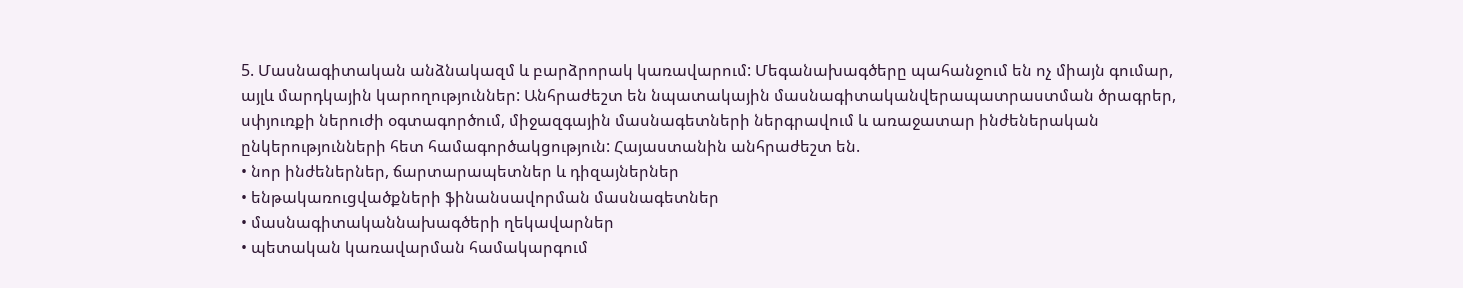5. Մասնագիտական անձնակազմ և բարձրորակ կառավարում: Մեգանախագծերը պահանջում են ոչ միայն գումար, այլև մարդկային կարողություններ: Անհրաժեշտ են նպատակային մասնագիտականվերապատրաստման ծրագրեր, սփյուռքի ներուժի օգտագործում, միջազգային մասնագետների ներգրավում և առաջատար ինժեներական ընկերությունների հետ համագործակցություն: Հայաստանին անհրաժեշտ են.
• նոր ինժեներներ, ճարտարապետներ և դիզայներներ
• ենթակառուցվածքների ֆինանսավորման մասնագետներ
• մասնագիտականնախագծերի ղեկավարներ
• պետական կառավարման համակարգում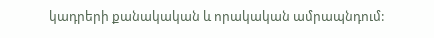կադրերի քանակական և որակական ամրապնդում: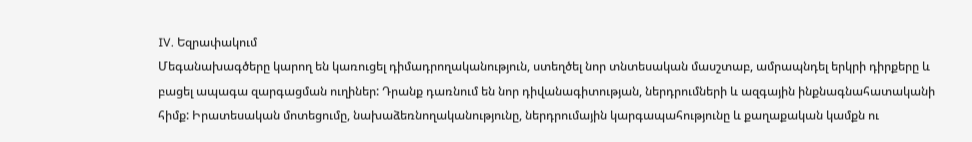IV. Եզրափակում
Մեգանախագծերը կարող են կառուցել դիմադրողականություն, ստեղծել նոր տնտեսական մասշտաբ, ամրապնդել երկրի դիրքերը և բացել ապագա զարգացման ուղիներ: Դրանք դառնում են նոր դիվանագիտության, ներդրումների և ազգային ինքնագնահատականի հիմք: Իրատեսական մոտեցումը, նախաձեռնողականությունը, ներդրումային կարգապահությունը և քաղաքական կամքն ու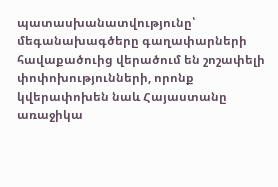պատասխանատվությունը՝ մեգանախագծերը գաղափարների հավաքածուից վերածում են շոշափելի փոփոխությունների, որոնք կվերափոխեն նաև Հայաստանը առաջիկա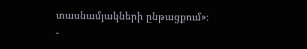տասնամյակների ընթացքում»։
-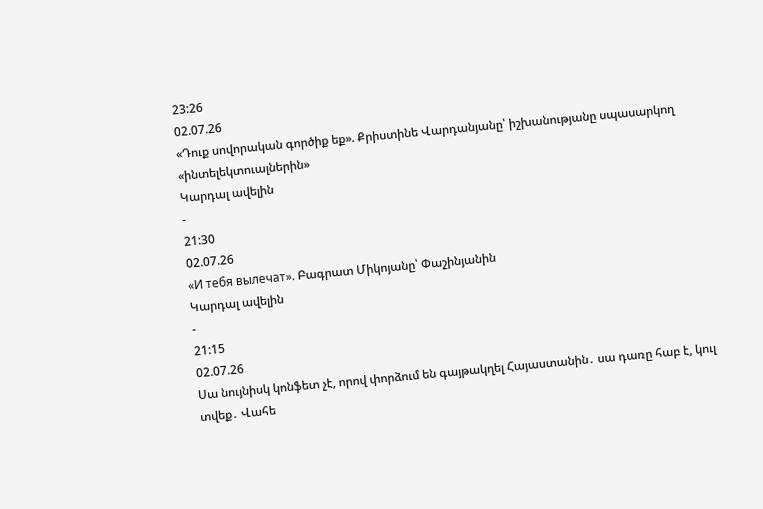23:26
02.07.26
«Դուք սովորական գործիք եք». Քրիստինե Վարդանյանը՝ իշխանությանը սպասարկող «ինտելեկտուալներին»
Կարդալ ավելին
-
21:30
02.07.26
«И тебя вылечат». Բագրատ Միկոյանը՝ Փաշինյանին
Կարդալ ավելին
-
21:15
02.07.26
Սա նույնիսկ կոնֆետ չէ, որով փորձում են գայթակղել Հայաստանին․ սա դառը հաբ է, կուլ տվեք․ Վահե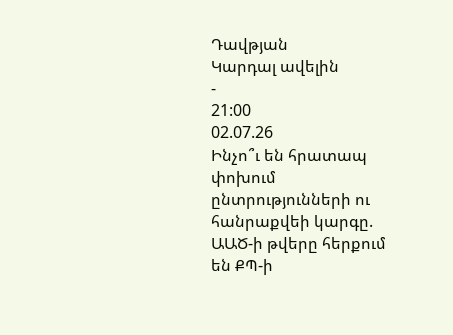Դավթյան
Կարդալ ավելին
-
21:00
02.07.26
Ինչո՞ւ են հրատապ փոխում ընտրությունների ու հանրաքվեի կարգը. ԱԱԾ-ի թվերը հերքում են ՔՊ-ի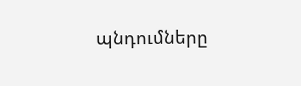պնդումները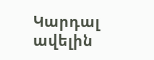Կարդալ ավելին